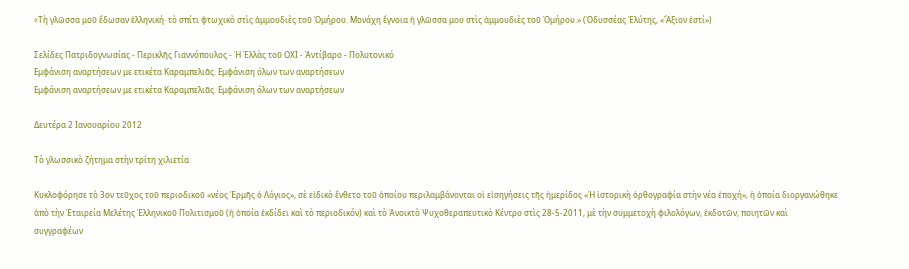«Tὴ γλῶσσα μοῦ ἔδωσαν ἑλληνική· τὸ σπίτι φτωχικὸ στὶς ἀμμουδιὲς τοῦ Ὁμήρου. Μονάχη ἔγνοια ἡ γλῶσσα μου στὶς ἀμμουδιὲς τοῦ Ὁμήρου.» (Ὀδυσσέας Ἐλύτης, «Ἄξιον ἐστί»)

Σελίδες Πατριδογνωσίας - Περικλῆς Γιαννόπουλος - Ἡ Ἑλλὰς τοῦ ΟΧΙ - Ἀντίβαρο - Πολυτονικό
Εμφάνιση αναρτήσεων με ετικέτα Καραμπελιᾶς. Εμφάνιση όλων των αναρτήσεων
Εμφάνιση αναρτήσεων με ετικέτα Καραμπελιᾶς. Εμφάνιση όλων των αναρτήσεων

Δευτέρα 2 Ιανουαρίου 2012

Τὸ γλωσσικὸ ζήτημα στὴν τρίτη χιλιετία

Κυκλοφόρησε τὸ 3ον τεῦχος τοῦ περιοδικοῦ «νέος Ἑρμῆς ὁ Λόγιος», σὲ εἰδικὸ ἔνθετο τοῦ ὁποίου περιλαμβάνονται οἱ εἰσηγήσεις τῆς ἡμερίδος «Ἡ ἱστορικὴ ὀρθογραφία στὴν νέα ἐποχή», ἡ ὁποία διοργανώθηκε ἀπὸ τὴν Ἑταιρεία Μελέτης Ἑλληνικοῦ Πολιτισμοῦ (ἡ ὁποία ἐκδίδει καὶ τὸ περιοδικόν) καὶ τὸ Ἀνοικτὸ Ψυχοθεραπευτικὸ Κέντρο στὶς 28-5-2011, μὲ τὴν συμμετοχὴ φιλολόγων, ἐκδοτῶν, ποιητῶν καὶ συγγραφέων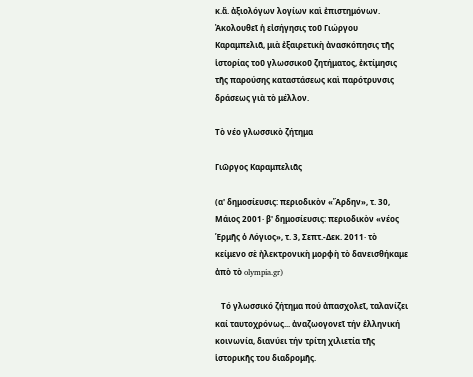κ.ἄ. ἀξιολόγων λογίων καὶ ἐπιστημόνων. Ἀκολουθεῖ ἡ εἰσήγησις τοῦ Γιώργου Καραμπελιᾶ, μιὰ ἐξαιρετικὴ ἀνασκόπησις τῆς ἱστορίας τοῦ γλωσσικοῦ ζητήματος, ἐκτίμησις τῆς παρούσης καταστάσεως καὶ παρότρυνσις δράσεως γιὰ τὸ μέλλον.

Τὸ νέο γλωσσικὸ ζήτημα

Γιῶργος Καραμπελιᾶς

(α' δημοσίευσις: περιοδικὸν «Ἄρδην», τ. 30, Μάιος 2001· β' δημοσίευσις: περιοδικὸν «νέος Ἑρμῆς ὁ Λόγιος», τ. 3, Σεπτ.-Δεκ. 2011· τὸ κείμενο σὲ ἠλεκτρονικὴ μορφὴ τὸ δανεισθήκαμε ἀπὸ τὸ olympia.gr)

   Τό γλωσσικό ζήτημα πού ἀπασχολεῖ, ταλανίζει καί ταυτοχρόνως... ἀναζωογονεῖ τήν ἑλληνική κοινωνία, διανύει τήν τρίτη χιλιετία τῆς ἱστορικῆς του διαδρομῆς.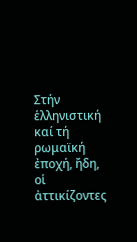Στήν ἑλληνιστική καί τή ρωμαϊκή ἐποχή, ἤδη, οἱ ἀττικίζοντες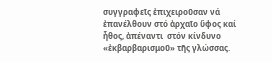συγγραφεῖς ἐπιχειροῦσαν νά ἐπανέλθουν στό ἀρχαῖο ὕφος καί ἦθος, ἀπέναντι  στόν κίνδυνο «ἐκβαρβαρισμοῦ» τῆς γλώσσας.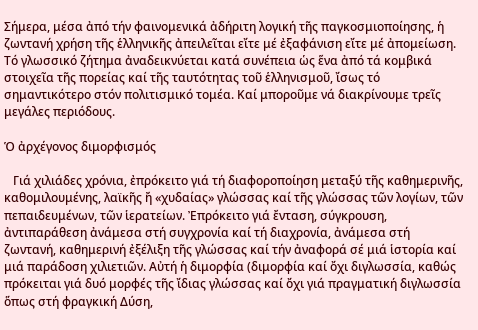Σήμερα, μέσα ἀπό τήν φαινομενικά ἀδήριτη λογική τῆς παγκοσμιοποίησης, ἡ ζωντανή χρήση τῆς ἑλληνικῆς ἀπειλεῖται εἴτε μέ ἐξαφάνιση εἴτε μέ ἀπομείωση. Τό γλωσσικό ζήτημα ἀναδεικνύεται κατά συνέπεια ὡς ἕνα ἀπό τά κομβικά στοιχεῖα τῆς πορείας καί τῆς ταυτότητας τοῦ ἑλληνισμοῦ, ἴσως τό σημαντικότερο στόν πολιτισμικό τομέα. Καί μποροῦμε νά διακρίνουμε τρεῖς μεγάλες περιόδους.

Ὁ ἀρχέγονος διμορφισμός

   Γιά χιλιάδες χρόνια, ἐπρόκειτο γιά τή διαφοροποίηση μεταξύ τῆς καθημερινῆς, καθομιλουμένης, λαϊκῆς ἤ «χυδαίας» γλώσσας καί τῆς γλώσσας τῶν λογίων, τῶν πεπαιδευμένων, τῶν ἱερατείων. Ἐπρόκειτο γιά ἔνταση, σύγκρουση, ἀντιπαράθεση ἀνάμεσα στή συγχρονία καί τή διαχρονία, ἀνάμεσα στή ζωντανή, καθημερινή ἐξέλιξη τῆς γλώσσας καί τήν ἀναφορά σέ μιά ἱστορία καί μιά παράδοση χιλιετιῶν. Αὐτή ἡ διμορφία (διμορφία καί ὄχι διγλωσσία, καθώς πρόκειται γιά δυό μορφές τῆς ἴδιας γλώσσας καί ὄχι γιά πραγματική διγλωσσία ὅπως στή φραγκική Δύση,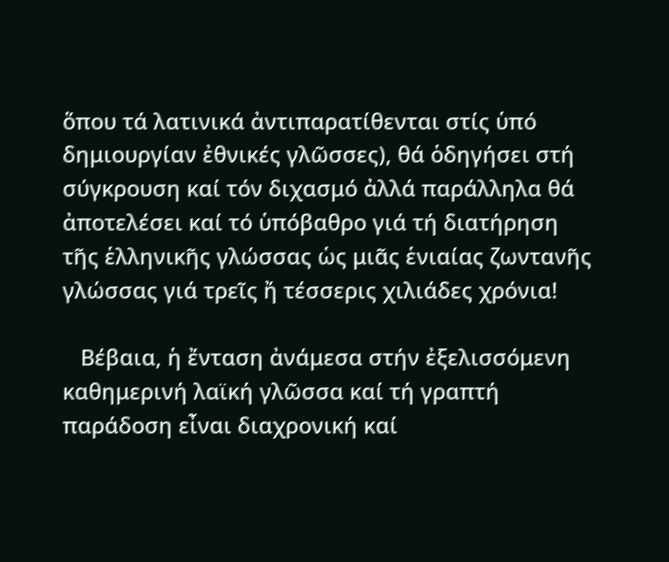ὅπου τά λατινικά ἀντιπαρατίθενται στίς ὑπό δημιουργίαν ἐθνικές γλῶσσες), θά ὁδηγήσει στή σύγκρουση καί τόν διχασμό ἀλλά παράλληλα θά ἀποτελέσει καί τό ὑπόβαθρο γιά τή διατήρηση τῆς ἑλληνικῆς γλώσσας ὡς μιᾶς ἑνιαίας ζωντανῆς γλώσσας γιά τρεῖς ἤ τέσσερις χιλιάδες χρόνια!

   Βέβαια, ἡ ἔνταση ἀνάμεσα στήν ἐξελισσόμενη καθημερινή λαϊκή γλῶσσα καί τή γραπτή παράδοση εἶναι διαχρονική καί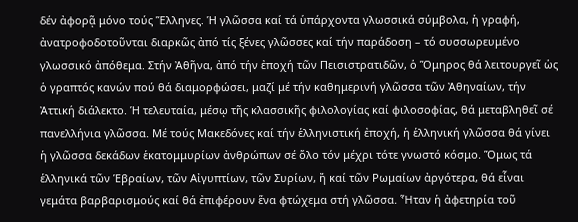δέν ἀφορᾷ μόνο τούς Ἕλληνες. Ἡ γλῶσσα καί τά ὑπάρχοντα γλωσσικά σύμβολα, ἡ γραφή, ἀνατροφοδοτοῦνται διαρκῶς ἀπό τίς ξένες γλῶσσες καί τήν παράδοση – τό συσσωρευμένο γλωσσικό ἀπόθεμα. Στήν Ἀθῆνα, ἀπό τήν ἐποχή τῶν Πεισιστρατιδῶν, ὁ Ὅμηρος θά λειτουργεῖ ὡς ὁ γραπτός κανών πού θά διαμορφώσει, μαζί μέ τήν καθημερινή γλῶσσα τῶν Ἀθηναίων, τήν Ἀττική διάλεκτο. Ἡ τελευταία, μέσῳ τῆς κλασσικῆς φιλολογίας καί φιλοσοφίας, θά μεταβληθεῖ σέ πανελλήνια γλῶσσα. Μέ τούς Μακεδόνες καί τήν ἑλληνιστική ἐποχή, ἡ ἑλληνική γλῶσσα θά γίνει ἡ γλῶσσα δεκάδων ἑκατομμυρίων ἀνθρώπων σέ ὅλο τόν μέχρι τότε γνωστό κόσμο. Ὅμως τά ἑλληνικά τῶν Ἑβραίων, τῶν Αἰγυπτίων, τῶν Συρίων, ἤ καί τῶν Ρωμαίων ἀργότερα, θά εἶναι γεμάτα βαρβαρισμούς καί θά ἐπιφέρουν ἕνα φτώχεμα στή γλῶσσα. Ἦταν ἡ ἀφετηρία τοῦ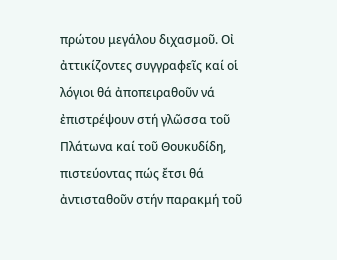πρώτου μεγάλου διχασμοῦ. Οἰ ἀττικίζοντες συγγραφεῖς καί οἱ λόγιοι θά ἀποπειραθοῦν νά ἐπιστρέψουν στή γλῶσσα τοῦ Πλάτωνα καί τοῦ Θουκυδίδη, πιστεύοντας πώς ἔτσι θά ἀντισταθοῦν στήν παρακμή τοῦ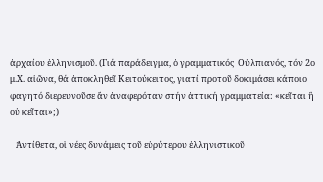ἀρχαίου ἑλληνισμοῦ. (Γιά παράδειγμα, ὁ γραμματικός  Οὐλπιανός, τόν 2ο μ.Χ. αἰῶνα, θά ἀποκληθεῖ Κειτούκειτος, γιατί προτοῦ δοκιμάσει κάποιο φαγητό διερευνοῦσε ἄν ἀναφερόταν στήν ἀττική γραμματεία: «κεῖται ἢ οὐ κεῖται»;)

   Ἀντίθετα, οἱ νέες δυνάμεις τοῦ εὐρύτερου ἑλληνιστικοῦ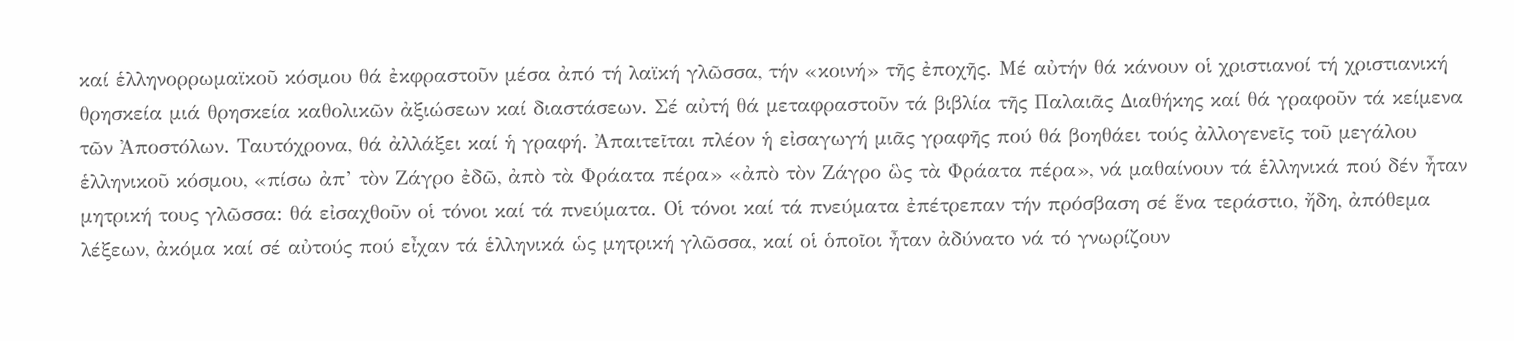καί ἑλληνορρωμαϊκοῦ κόσμου θά ἐκφραστοῦν μέσα ἀπό τή λαϊκή γλῶσσα, τήν «κοινή» τῆς ἐποχῆς. Μέ αὐτήν θά κάνουν οἱ χριστιανοί τή χριστιανική θρησκεία μιά θρησκεία καθολικῶν ἀξιώσεων καί διαστάσεων. Σέ αὐτή θά μεταφραστοῦν τά βιβλία τῆς Παλαιᾶς Διαθήκης καί θά γραφοῦν τά κείμενα τῶν Ἀποστόλων. Ταυτόχρονα, θά ἀλλάξει καί ἡ γραφή. Ἀπαιτεῖται πλέον ἡ εἰσαγωγή μιᾶς γραφῆς πού θά βοηθάει τούς ἀλλογενεῖς τοῦ μεγάλου ἑλληνικοῦ κόσμου, «πίσω ἀπ’ τὸν Ζάγρο ἐδῶ, ἀπὸ τὰ Φράατα πέρα» «ἀπὸ τὸν Ζάγρο ὣς τὰ Φράατα πέρα», νά μαθαίνουν τά ἑλληνικά πού δέν ἦταν μητρική τους γλῶσσα: θά εἰσαχθοῦν οἱ τόνοι καί τά πνεύματα. Οἱ τόνοι καί τά πνεύματα ἐπέτρεπαν τήν πρόσβαση σέ ἕνα τεράστιο, ἤδη, ἀπόθεμα λέξεων, ἀκόμα καί σέ αὐτούς πού εἶχαν τά ἑλληνικά ὡς μητρική γλῶσσα, καί οἱ ὁποῖοι ἦταν ἀδύνατο νά τό γνωρίζουν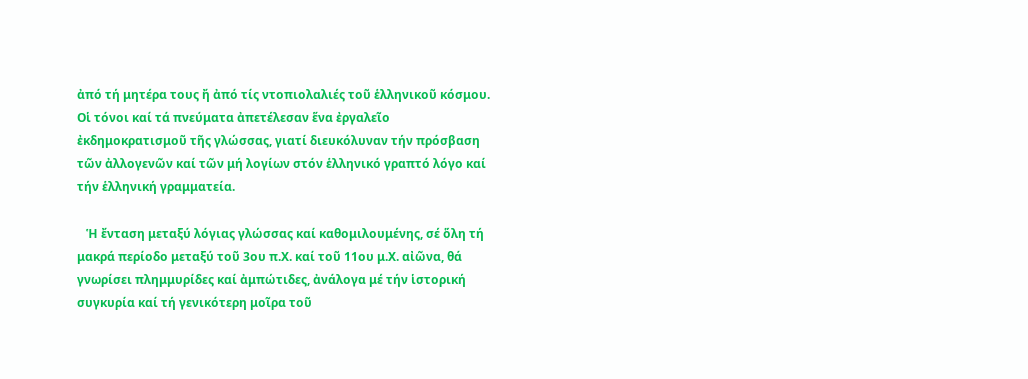ἀπό τή μητέρα τους ἤ ἀπό τίς ντοπιολαλιές τοῦ ἑλληνικοῦ κόσμου. Οἱ τόνοι καί τά πνεύματα ἀπετέλεσαν ἕνα ἐργαλεῖο ἐκδημοκρατισμοῦ τῆς γλώσσας, γιατί διευκόλυναν τήν πρόσβαση τῶν ἀλλογενῶν καί τῶν μή λογίων στόν ἑλληνικό γραπτό λόγο καί τήν ἑλληνική γραμματεία.

   Ἡ ἔνταση μεταξύ λόγιας γλώσσας καί καθομιλουμένης, σέ ὅλη τή μακρά περίοδο μεταξύ τοῦ 3ου π.Χ. καί τοῦ 11ου μ.Χ. αἰῶνα, θά γνωρίσει πλημμυρίδες καί ἀμπώτιδες, ἀνάλογα μέ τήν ἱστορική συγκυρία καί τή γενικότερη μοῖρα τοῦ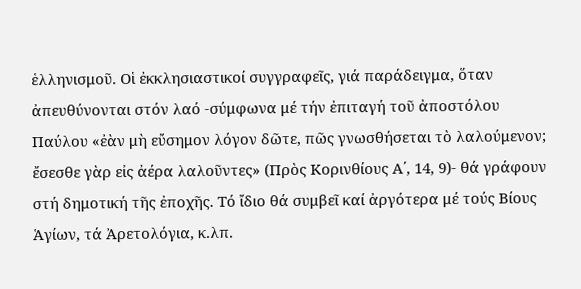ἑλληνισμοῦ. Οἱ ἐκκλησιαστικοί συγγραφεῖς, γιά παράδειγμα, ὅταν ἀπευθύνονται στόν λαό -σύμφωνα μέ τήν ἐπιταγή τοῦ ἀποστόλου Παύλου «ἐὰν μὴ εὔσημον λόγον δῶτε, πῶς γνωσθήσεται τὸ λαλούμενον; ἔσεσθε γὰρ εἰς ἀέρα λαλοῦντες» (Πρὸς Κορινθίους Α΄, 14, 9)- θά γράφουν στή δημοτική τῆς ἐποχῆς. Τό ἴδιο θά συμβεῖ καί ἀργότερα μέ τούς Βίους Ἁγίων, τά Ἀρετολόγια, κ.λπ.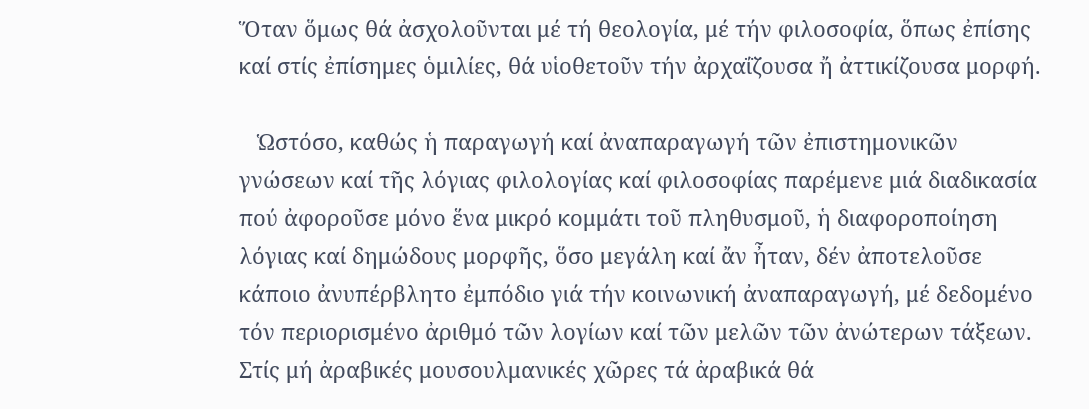Ὅταν ὅμως θά ἀσχολοῦνται μέ τή θεολογία, μέ τήν φιλοσοφία, ὅπως ἐπίσης καί στίς ἐπίσημες ὁμιλίες, θά υἱοθετοῦν τήν ἀρχαΐζουσα ἤ ἀττικίζουσα μορφή.

   Ὡστόσο, καθώς ἡ παραγωγή καί ἀναπαραγωγή τῶν ἐπιστημονικῶν γνώσεων καί τῆς λόγιας φιλολογίας καί φιλοσοφίας παρέμενε μιά διαδικασία πού ἀφοροῦσε μόνο ἕνα μικρό κομμάτι τοῦ πληθυσμοῦ, ἡ διαφοροποίηση λόγιας καί δημώδους μορφῆς, ὅσο μεγάλη καί ἄν ἦταν, δέν ἀποτελοῦσε κάποιο ἀνυπέρβλητο ἐμπόδιο γιά τήν κοινωνική ἀναπαραγωγή, μέ δεδομένο τόν περιορισμένο ἀριθμό τῶν λογίων καί τῶν μελῶν τῶν ἀνώτερων τάξεων. Στίς μή ἀραβικές μουσουλμανικές χῶρες τά ἀραβικά θά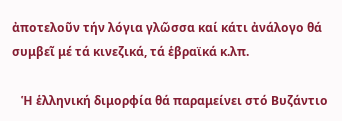ἀποτελοῦν τήν λόγια γλῶσσα καί κάτι ἀνάλογο θά συμβεῖ μέ τά κινεζικά, τά ἑβραϊκά κ.λπ.

   Ἡ ἑλληνική διμορφία θά παραμείνει στό Βυζάντιο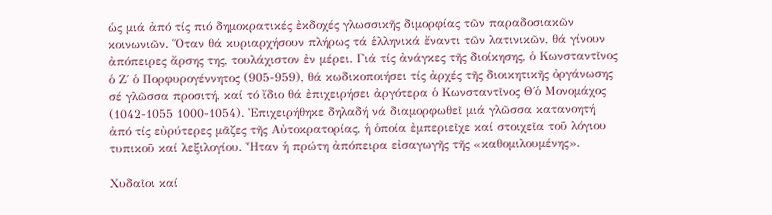ὡς μιά ἀπό τίς πιό δημοκρατικές ἐκδοχές γλωσσικῆς διμορφίας τῶν παραδοσιακῶν κοινωνιῶν. Ὅταν θά κυριαρχήσουν πλήρως τά ἑλληνικά ἔναντι τῶν λατινικῶν, θά γίνουν ἀπόπειρες ἄρσης της, τουλάχιστον ἐν μέρει. Γιά τίς ἀνάγκες τῆς διοίκησης, ὁ Κωνσταντῖνος ὁ Ζ΄ ὁ Πορφυρογέννητος (905-959), θά κωδικοποιήσει τίς ἀρχές τῆς διοικητικῆς ὀργάνωσης σέ γλῶσσα προσιτή, καί τό ἴδιο θά ἐπιχειρήσει ἀργότερα ὁ Κωνσταντῖνος Θ΄ὁ Μονομάχος (1042-1055 1000-1054). Ἐπιχειρήθηκε δηλαδή νά διαμορφωθεῖ μιά γλῶσσα κατανοητή ἀπό τίς εὐρύτερες μᾶζες τῆς Αὐτοκρατορίας, ἡ ὁποία ἐμπεριεῖχε καί στοιχεῖα τοῦ λόγιου τυπικοῦ καί λεξιλογίου. Ἦταν ἡ πρώτη ἀπόπειρα εἰσαγωγῆς τῆς «καθομιλουμένης».

Χυδαῖοι καί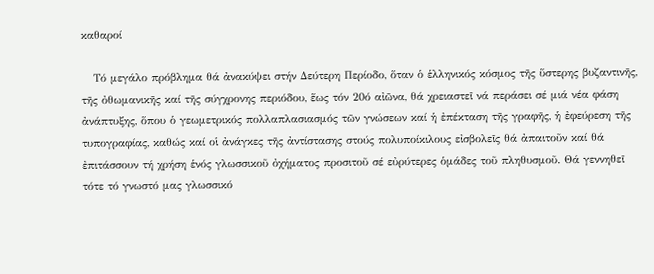καθαροί

   Τό μεγάλο πρόβλημα θά ἀνακύψει στήν Δεύτερη Περίοδο, ὅταν ὁ ἑλληνικός κόσμος τῆς ὕστερης βυζαντινῆς, τῆς ὀθωμανικῆς καί τῆς σύγχρονης περιόδου, ἕως τόν 20ό αἰῶνα, θά χρειαστεῖ νά περάσει σέ μιά νέα φάση ἀνάπτυξης, ὅπου ὁ γεωμετρικός πολλαπλασιασμός τῶν γνώσεων καί ἡ ἐπέκταση τῆς γραφῆς, ἡ ἐφεύρεση τῆς τυπογραφίας, καθώς καί οἱ ἀνάγκες τῆς ἀντίστασης στούς πολυποίκιλους εἰσβολεῖς θά ἀπαιτοῦν καί θά ἐπιτάσσουν τή χρήση ἑνός γλωσσικοῦ ὀχήματος προσιτοῦ σέ εὐρύτερες ὁμάδες τοῦ πληθυσμοῦ. Θά γεννηθεῖ τότε τό γνωστό μας γλωσσικό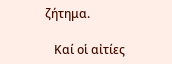ζήτημα.

   Καί οἱ αἰτίες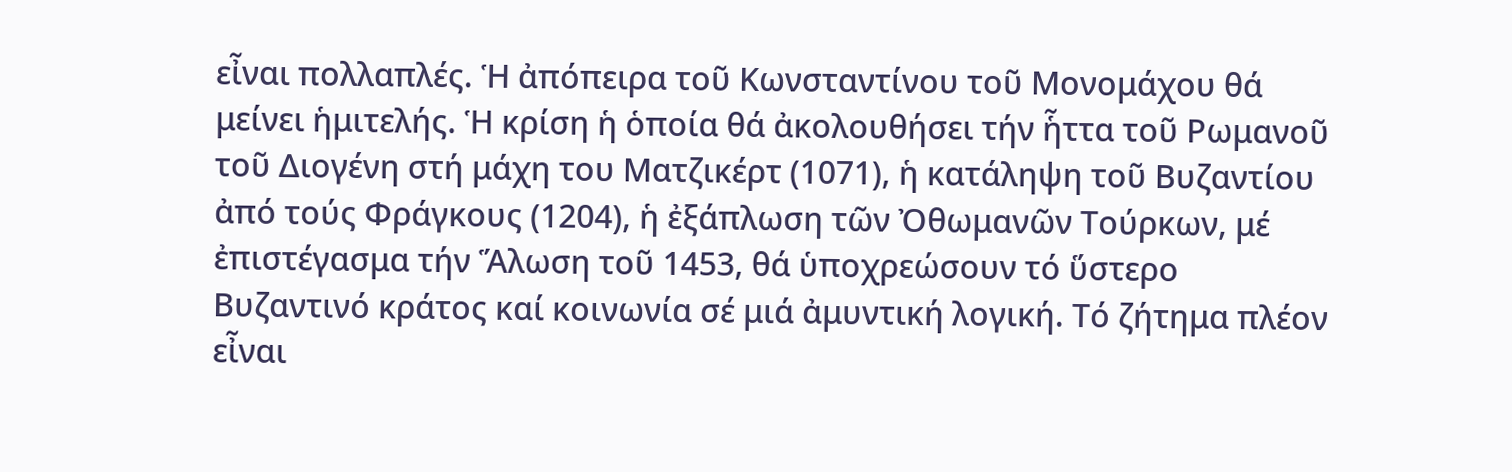εἶναι πολλαπλές. Ἡ ἀπόπειρα τοῦ Κωνσταντίνου τοῦ Μονομάχου θά μείνει ἡμιτελής. Ἡ κρίση ἡ ὁποία θά ἀκολουθήσει τήν ἧττα τοῦ Ρωμανοῦ τοῦ Διογένη στή μάχη του Ματζικέρτ (1071), ἡ κατάληψη τοῦ Βυζαντίου ἀπό τούς Φράγκους (1204), ἡ ἐξάπλωση τῶν Ὀθωμανῶν Τούρκων, μέ ἐπιστέγασμα τήν Ἅλωση τοῦ 1453, θά ὑποχρεώσουν τό ὕστερο Βυζαντινό κράτος καί κοινωνία σέ μιά ἀμυντική λογική. Τό ζήτημα πλέον εἶναι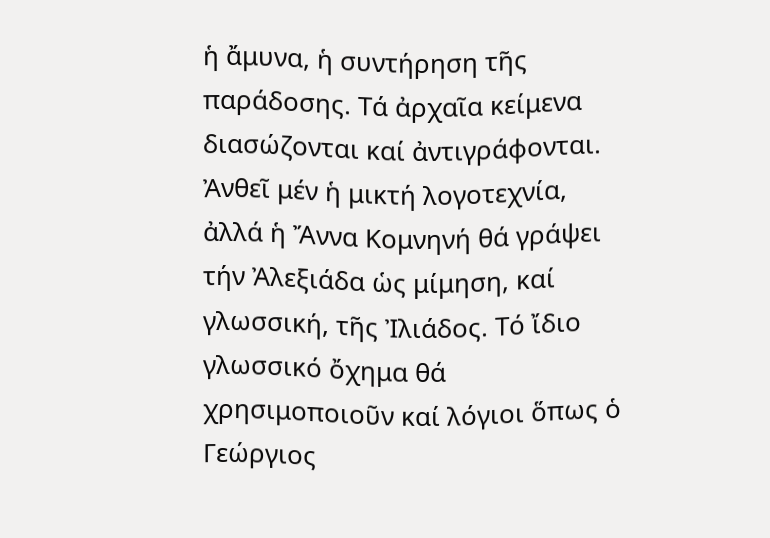ἡ ἄμυνα, ἡ συντήρηση τῆς παράδοσης. Τά ἀρχαῖα κείμενα διασώζονται καί ἀντιγράφονται. Ἀνθεῖ μέν ἡ μικτή λογοτεχνία, ἀλλά ἡ Ἄννα Κομνηνή θά γράψει τήν Ἀλεξιάδα ὡς μίμηση, καί γλωσσική, τῆς Ἰλιάδος. Τό ἴδιο γλωσσικό ὄχημα θά χρησιμοποιοῦν καί λόγιοι ὅπως ὁ Γεώργιος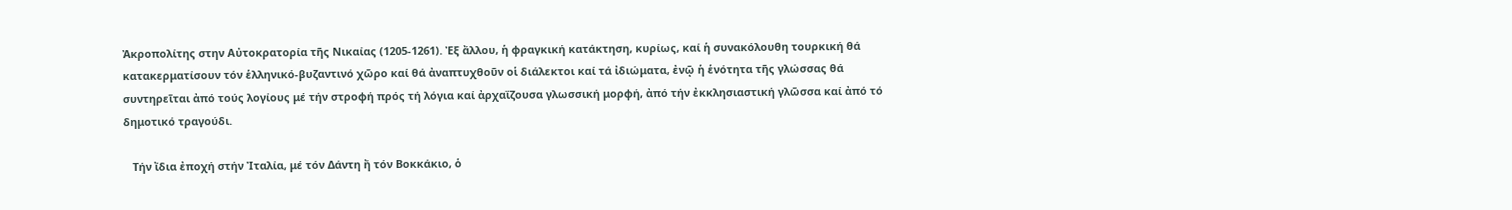Ἀκροπολίτης στην Αὐτοκρατορία τῆς Νικαίας (1205-1261). Ἐξ ἄλλου, ἡ φραγκική κατάκτηση, κυρίως, καί ἡ συνακόλουθη τουρκική θά κατακερματίσουν τόν ἑλληνικό-βυζαντινό χῶρο καί θά ἀναπτυχθοῦν οἱ διάλεκτοι καί τά ἰδιώματα, ἐνῷ ἡ ἑνότητα τῆς γλώσσας θά συντηρεῖται ἀπό τούς λογίους μέ τήν στροφή πρός τή λόγια καί ἀρχαΐζουσα γλωσσική μορφή, ἀπό τήν ἐκκλησιαστική γλῶσσα καί ἀπό τό δημοτικό τραγούδι.

   Τήν ἴδια ἐποχή στήν Ἰταλία, μέ τόν Δάντη ἤ τόν Βοκκάκιο, ὁ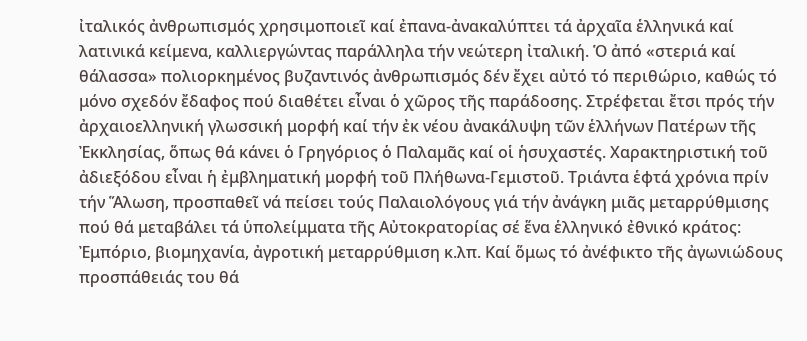ἰταλικός ἀνθρωπισμός χρησιμοποιεῖ καί ἐπανα-ἀνακαλύπτει τά ἀρχαῖα ἑλληνικά καί λατινικά κείμενα, καλλιεργώντας παράλληλα τήν νεώτερη ἰταλική. Ὁ ἀπό «στεριά καί θάλασσα» πολιορκημένος βυζαντινός ἀνθρωπισμός δέν ἔχει αὐτό τό περιθώριο, καθώς τό μόνο σχεδόν ἔδαφος πού διαθέτει εἶναι ὁ χῶρος τῆς παράδοσης. Στρέφεται ἔτσι πρός τήν ἀρχαιοελληνική γλωσσική μορφή καί τήν ἐκ νέου ἀνακάλυψη τῶν ἑλλήνων Πατέρων τῆς Ἐκκλησίας, ὅπως θά κάνει ὁ Γρηγόριος ὁ Παλαμᾶς καί οἱ ἡσυχαστές. Χαρακτηριστική τοῦ ἀδιεξόδου εἶναι ἡ ἐμβληματική μορφή τοῦ Πλήθωνα-Γεμιστοῦ. Τριάντα ἑφτά χρόνια πρίν τήν Ἅλωση, προσπαθεῖ νά πείσει τούς Παλαιολόγους γιά τήν ἀνάγκη μιᾶς μεταρρύθμισης πού θά μεταβάλει τά ὑπολείμματα τῆς Αὐτοκρατορίας σέ ἕνα ἑλληνικό ἐθνικό κράτος: Ἐμπόριο, βιομηχανία, ἀγροτική μεταρρύθμιση κ.λπ. Καί ὅμως τό ἀνέφικτο τῆς ἀγωνιώδους προσπάθειάς του θά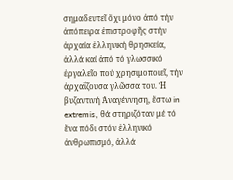σημαδευτεῖ ὄχι μόνο ἀπό τήν ἀπόπειρα ἐπιστροφῆς στήν ἀρχαία ἑλληνική θρησκεία, ἀλλά καί ἀπό τό γλωσσικό ἐργαλεῖο πού χρησιμοποιεῖ, τήν ἀρχαΐζουσα γλῶσσα του. Ἡ βυζαντινή Ἀναγέννηση, ἔστω in extremis, θά στηριζόταν μέ τό ἕνα πόδι στόν ἑλληνικό ἀνθρωπισμό, ἀλλά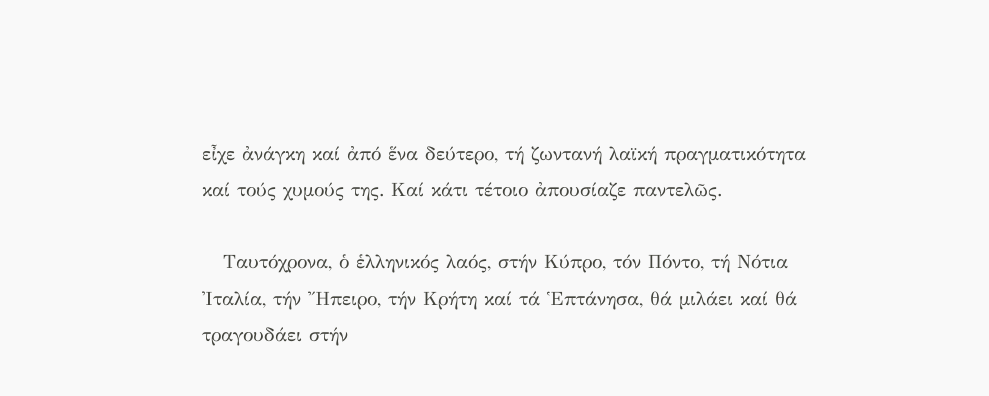εἶχε ἀνάγκη καί ἀπό ἕνα δεύτερο, τή ζωντανή λαϊκή πραγματικότητα καί τούς χυμούς της. Καί κάτι τέτοιο ἀπουσίαζε παντελῶς.

   Ταυτόχρονα, ὁ ἑλληνικός λαός, στήν Κύπρο, τόν Πόντο, τή Νότια Ἰταλία, τήν Ἤπειρο, τήν Κρήτη καί τά Ἑπτάνησα, θά μιλάει καί θά τραγουδάει στήν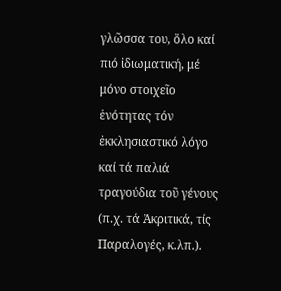γλῶσσα του, ὅλο καί πιό ἰδιωματική, μέ μόνο στοιχεῖο ἑνότητας τόν ἐκκλησιαστικό λόγο καί τά παλιά τραγούδια τοῦ γένους (π.χ. τά Ἀκριτικά, τίς Παραλογές, κ.λπ.).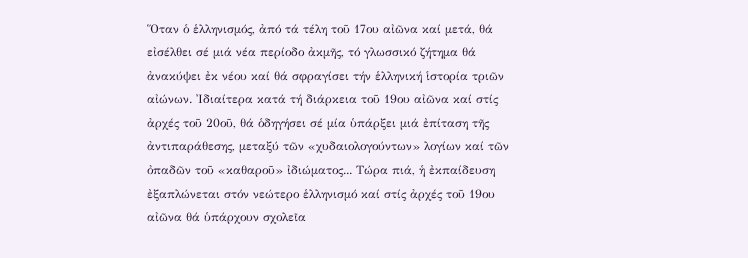Ὅταν ὁ ἑλληνισμός, ἀπό τά τέλη τοῦ 17ου αἰῶνα καί μετά, θά εἰσέλθει σέ μιά νέα περίοδο ἀκμῆς, τό γλωσσικό ζήτημα θά ἀνακύψει ἐκ νέου καί θά σφραγίσει τήν ἑλληνική ἱστορία τριῶν αἰώνων. Ἰδιαίτερα κατά τή διάρκεια τοῦ 19ου αἰῶνα καί στίς ἀρχές τοῦ 20οῦ, θά ὁδηγήσει σέ μία ὑπάρξει μιά ἐπίταση τῆς ἀντιπαράθεσης, μεταξύ τῶν «χυδαιολογούντων» λογίων καί τῶν ὀπαδῶν τοῦ «καθαροῦ» ἰδιώματος... Τώρα πιά, ἡ ἐκπαίδευση ἐξαπλώνεται στόν νεώτερο ἑλληνισμό καί στίς ἀρχές τοῦ 19ου αἰῶνα θά ὑπάρχουν σχολεῖα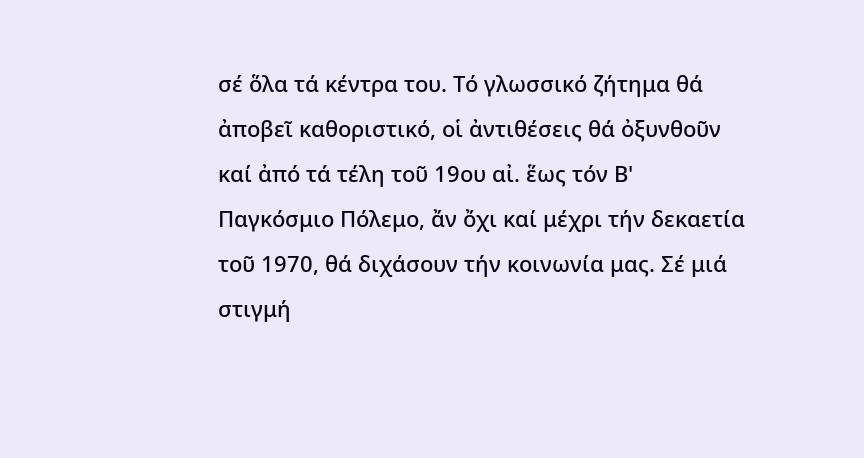σέ ὅλα τά κέντρα του. Τό γλωσσικό ζήτημα θά ἀποβεῖ καθοριστικό, οἱ ἀντιθέσεις θά ὀξυνθοῦν καί ἀπό τά τέλη τοῦ 19ου αἰ. ἕως τόν Β' Παγκόσμιο Πόλεμο, ἄν ὄχι καί μέχρι τήν δεκαετία τοῦ 1970, θά διχάσουν τήν κοινωνία μας. Σέ μιά στιγμή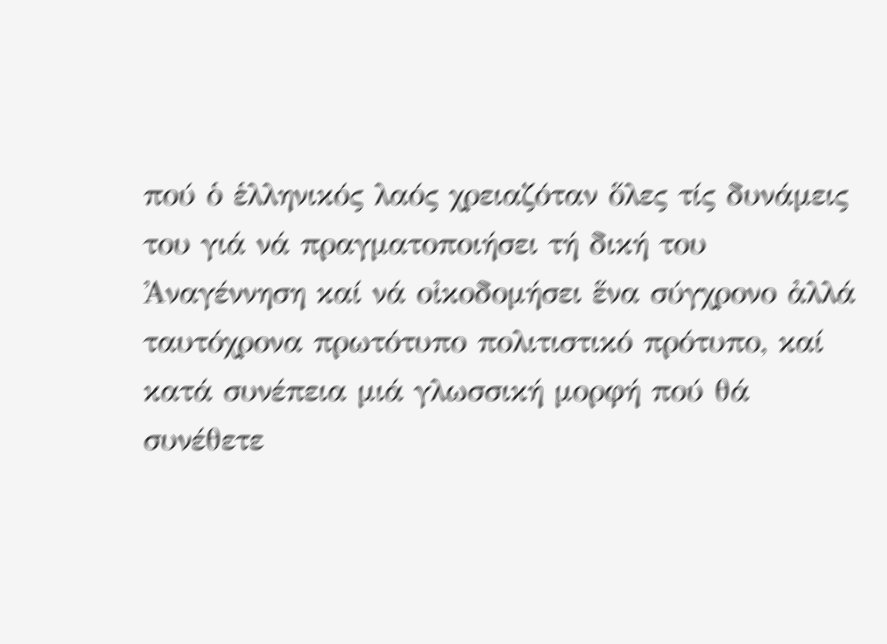πού ὁ ἑλληνικός λαός χρειαζόταν ὅλες τίς δυνάμεις του γιά νά πραγματοποιήσει τή δική του Ἀναγέννηση καί νά οἰκοδομήσει ἕνα σύγχρονο ἀλλά ταυτόχρονα πρωτότυπο πολιτιστικό πρότυπο, καί κατά συνέπεια μιά γλωσσική μορφή πού θά συνέθετε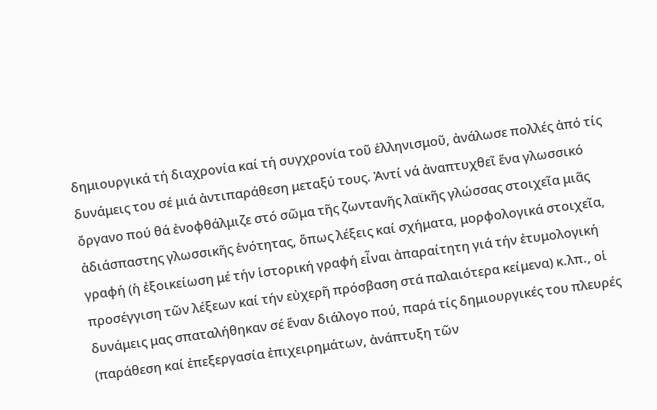δημιουργικά τή διαχρονία καί τή συγχρονία τοῦ ἑλληνισμοῦ, ἀνάλωσε πολλές ἀπό τίς δυνάμεις του σέ μιά ἀντιπαράθεση μεταξύ τους. Ἀντί νά ἀναπτυχθεῖ ἕνα γλωσσικό ὄργανο πού θά ἐνοφθάλμιζε στό σῶμα τῆς ζωντανῆς λαϊκῆς γλώσσας στοιχεῖα μιᾶς ἀδιάσπαστης γλωσσικῆς ἑνότητας, ὅπως λέξεις καί σχήματα, μορφολογικά στοιχεῖα, γραφή (ἡ ἐξοικείωση μέ τήν ἱστορική γραφή εἶναι ἀπαραίτητη γιά τήν ἐτυμολογική προσέγγιση τῶν λέξεων καί τήν εὐχερῆ πρόσβαση στά παλαιότερα κείμενα) κ.λπ., οἱ δυνάμεις μας σπαταλήθηκαν σέ ἕναν διάλογο πού, παρά τίς δημιουργικές του πλευρές (παράθεση καί ἐπεξεργασία ἐπιχειρημάτων, ἀνάπτυξη τῶν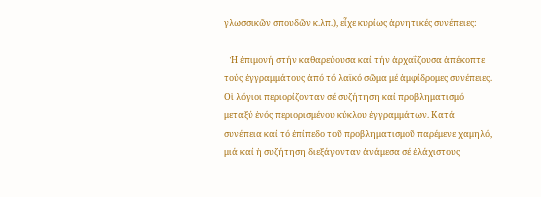γλωσσικῶν σπουδῶν κ.λπ.), εἶχε κυρίως ἀρνητικές συνέπειες:

   Ἡ ἐπιμονή στήν καθαρεύουσα καί τήν ἀρχαΐζουσα ἀπέκοπτε τούς ἐγγραμμάτους ἀπό τό λαϊκό σῶμα μέ ἀμφίδρομες συνέπειες. Οἱ λόγιοι περιορίζονταν σέ συζήτηση καί προβληματισμό μεταξύ ἑνός περιορισμένου κύκλου ἐγγραμμάτων. Κατά συνέπεια καί τό ἐπίπεδο τοῦ προβληματισμοῦ παρέμενε χαμηλό, μιά καί ἡ συζήτηση διεξάγονταν ἀνάμεσα σέ ἐλάχιστους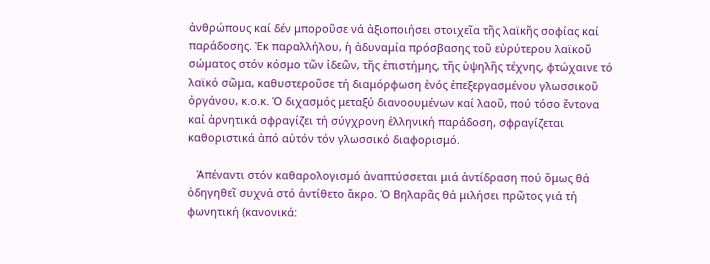ἀνθρώπους καί δέν μποροῦσε νά ἀξιοποιήσει στοιχεῖα τῆς λαϊκῆς σοφίας καί παράδοσης. Ἐκ παραλλήλου, ἡ ἀδυναμία πρόσβασης τοῦ εὐρύτερου λαϊκοῦ σώματος στόν κόσμο τῶν ἰδεῶν, τῆς ἐπιστήμης, τῆς ὑψηλῆς τέχνης, φτώχαινε τό λαϊκό σῶμα, καθυστεροῦσε τή διαμόρφωση ἑνός ἐπεξεργασμένου γλωσσικοῦ ὀργάνου, κ.ο.κ. Ὁ διχασμός μεταξύ διανοουμένων καί λαοῦ, πού τόσο ἔντονα καί ἀρνητικά σφραγίζει τή σύγχρονη ἑλληνική παράδοση, σφραγίζεται καθοριστικά ἀπό αὐτόν τόν γλωσσικό διαφορισμό.

   Ἀπέναντι στόν καθαρολογισμό ἀναπτύσσεται μιά ἀντίδραση πού ὅμως θά ὁδηγηθεῖ συχνά στό ἀντίθετο ἄκρο. Ὁ Βηλαρᾶς θά μιλήσει πρῶτος γιά τή φωνητική (κανονικά: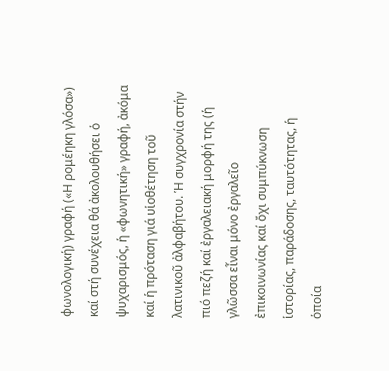φωνολογική) γραφή («Η ρομέηκη γλόσα») καί στή συνέχεια θά ἀκολουθήσει ὁ ψυχαρισμός, ἡ «φωνητική» γραφή, ἀκόμα καί ἡ πρόταση γιά υἱοθέτηση τοῦ λατινικοῦ ἀλφαβήτου. Ἡ συγχρονία στήν πιό πεζή καί ἐργαλειακή μορφή της (ἡ γλῶσσα εἶναι μόνο ἐργαλεῖο ἐπικοινωνίας καί ὄχι συμπύκνωση ἱστορίας, παράδοσης, ταυτότητας, ἡ ὁποία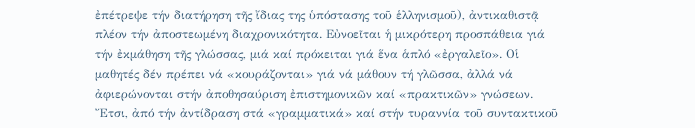ἐπέτρεψε τήν διατήρηση τῆς ἴδιας της ὑπόστασης τοῦ ἑλληνισμοῦ), ἀντικαθιστᾷ πλέον τήν ἀποστεωμένη διαχρονικότητα. Εὐνοεῖται ἡ μικρότερη προσπάθεια γιά τήν ἐκμάθηση τῆς γλώσσας, μιά καί πρόκειται γιά ἕνα ἁπλό «ἐργαλεῖο». Οἱ μαθητές δέν πρέπει νά «κουράζονται» γιά νά μάθουν τή γλῶσσα, ἀλλά νά ἀφιερώνονται στήν ἀποθησαύριση ἐπιστημονικῶν καί «πρακτικῶν» γνώσεων. Ἔτσι, ἀπό τήν ἀντίδραση στά «γραμματικά» καί στήν τυραννία τοῦ συντακτικοῦ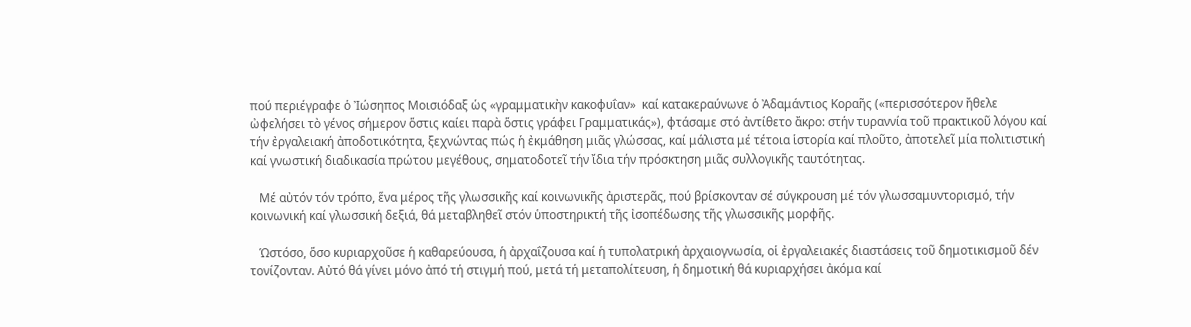πού περιέγραφε ὁ Ἰώσηπος Μοισιόδαξ ὡς «γραμματικὴν κακοφυΐαν»  καί κατακεραύνωνε ὁ Ἀδαμάντιος Κοραῆς («περισσότερον ἤθελε ὠφελήσει τὸ γένος σήμερον ὅστις καίει παρὰ ὅστις γράφει Γραμματικάς»), φτάσαμε στό ἀντίθετο ἄκρο: στήν τυραννία τοῦ πρακτικοῦ λόγου καί τήν ἐργαλειακή ἀποδοτικότητα, ξεχνώντας πώς ἡ ἐκμάθηση μιᾶς γλώσσας, καί μάλιστα μέ τέτοια ἱστορία καί πλοῦτο, ἀποτελεῖ μία πολιτιστική καί γνωστική διαδικασία πρώτου μεγέθους, σηματοδοτεῖ τήν ἴδια τήν πρόσκτηση μιᾶς συλλογικῆς ταυτότητας.

   Μέ αὐτόν τόν τρόπο, ἕνα μέρος τῆς γλωσσικῆς καί κοινωνικῆς ἀριστερᾶς, πού βρίσκονταν σέ σύγκρουση μέ τόν γλωσσαμυντορισμό, τήν κοινωνική καί γλωσσική δεξιά, θά μεταβληθεῖ στόν ὑποστηρικτή τῆς ἰσοπέδωσης τῆς γλωσσικῆς μορφῆς.

   Ὡστόσο, ὅσο κυριαρχοῦσε ἡ καθαρεύουσα, ἡ ἀρχαΐζουσα καί ἡ τυπολατρική ἀρχαιογνωσία, οἱ ἐργαλειακές διαστάσεις τοῦ δημοτικισμοῦ δέν τονίζονταν. Αὐτό θά γίνει μόνο ἀπό τή στιγμή πού, μετά τή μεταπολίτευση, ἡ δημοτική θά κυριαρχήσει ἀκόμα καί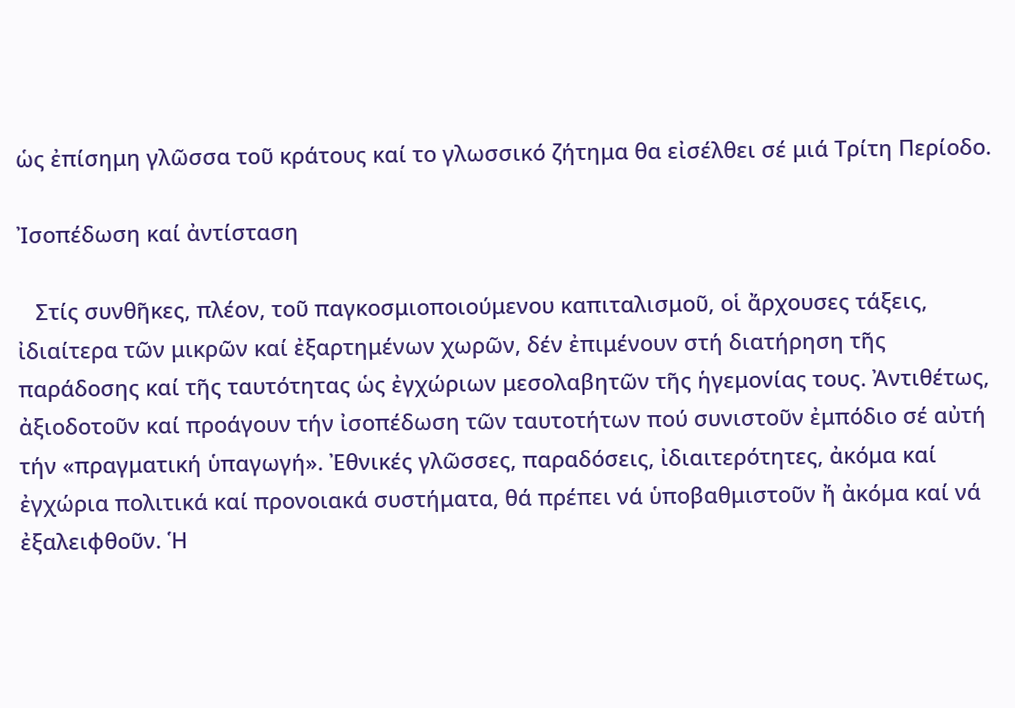ὡς ἐπίσημη γλῶσσα τοῦ κράτους καί το γλωσσικό ζήτημα θα εἰσέλθει σέ μιά Τρίτη Περίοδο.

Ἰσοπέδωση καί ἀντίσταση

   Στίς συνθῆκες, πλέον, τοῦ παγκοσμιοποιούμενου καπιταλισμοῦ, οἱ ἄρχουσες τάξεις, ἰδιαίτερα τῶν μικρῶν καί ἐξαρτημένων χωρῶν, δέν ἐπιμένουν στή διατήρηση τῆς παράδοσης καί τῆς ταυτότητας ὡς ἐγχώριων μεσολαβητῶν τῆς ἡγεμονίας τους. Ἀντιθέτως, ἀξιοδοτοῦν καί προάγουν τήν ἰσοπέδωση τῶν ταυτοτήτων πού συνιστοῦν ἐμπόδιο σέ αὐτή τήν «πραγματική ὑπαγωγή». Ἐθνικές γλῶσσες, παραδόσεις, ἰδιαιτερότητες, ἀκόμα καί ἐγχώρια πολιτικά καί προνοιακά συστήματα, θά πρέπει νά ὑποβαθμιστοῦν ἤ ἀκόμα καί νά ἐξαλειφθοῦν. Ἡ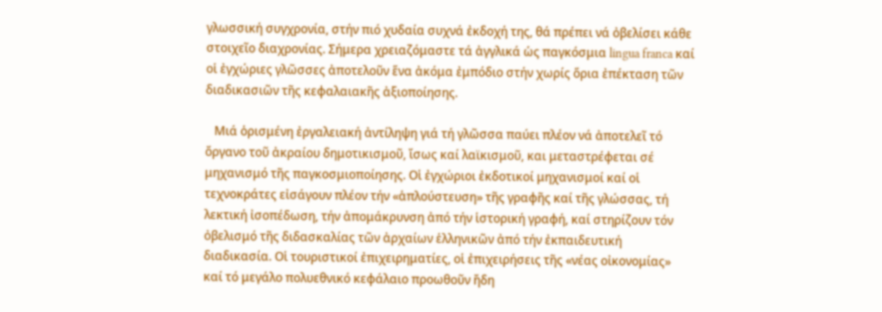γλωσσική συγχρονία, στήν πιό χυδαία συχνά ἐκδοχή της, θά πρέπει νά ὀβελίσει κάθε στοιχεῖο διαχρονίας. Σήμερα χρειαζόμαστε τά ἀγγλικά ὡς παγκόσμια lingua franca καί οἱ ἐγχώριες γλῶσσες ἀποτελοῦν ἕνα ἀκόμα ἐμπόδιο στήν χωρίς ὅρια ἐπέκταση τῶν διαδικασιῶν τῆς κεφαλαιακῆς ἀξιοποίησης.

   Μιά ὁρισμένη ἐργαλειακή ἀντίληψη γιά τή γλῶσσα παύει πλέον νά ἀποτελεῖ τό ὄργανο τοῦ ἀκραίου δημοτικισμοῦ, ἴσως καί λαϊκισμοῦ, και μεταστρέφεται σέ μηχανισμό τῆς παγκοσμιοποίησης. Οἱ ἐγχώριοι ἐκδοτικοί μηχανισμοί καί οἱ τεχνοκράτες εἰσάγουν πλέον τήν «ἁπλούστευση» τῆς γραφῆς καί τῆς γλώσσας, τή λεκτική ἰσοπέδωση, τήν ἀπομάκρυνση ἀπό τήν ἱστορική γραφή, καί στηρίζουν τόν ὀβελισμό τῆς διδασκαλίας τῶν ἀρχαίων ἑλληνικῶν ἀπό τήν ἐκπαιδευτική διαδικασία. Οἱ τουριστικοί ἐπιχειρηματίες, οἱ ἐπιχειρήσεις τῆς «νέας οἰκονομίας» καί τό μεγάλο πολυεθνικό κεφάλαιο προωθοῦν ἤδη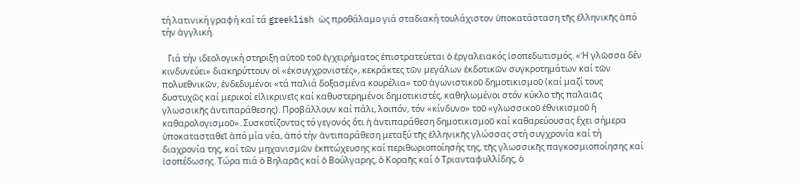τή λατινική γραφή καί τά greeklish ὡς προθάλαμο γιά σταδιακή τουλάχιστον ὑποκατάσταση τῆς ἑλληνικῆς ἀπό τήν ἀγγλική.

   Γιά τήν ιδεολογική στηριξη αὐτοῦ τοῦ ἐγχειρήματος ἐπιστρατεύεται ὁ ἐργαλειακός ἰσοπεδωτισμός. «Ἡ γλῶσσα δέν κινδυνεύει» διακηρύττουν οἱ «ἐκσυγχρονιστές», κεκράκτες τῶν μεγάλων ἐκδοτικῶν συγκροτημάτων καί τῶν πολυεθνικῶν, ἐνδεδυμένοι «τά παλιά δοξασμένα κουρέλια» τοῦ ἀγωνιστικοῦ δημοτικισμοῦ (καί μαζί τους δυστυχῶς καί μερικοί εἰλικρινεῖς καί καθυστερημένοι δημοτικιστές, καθηλωμένοι στόν κύκλο τῆς παλαιᾶς γλωσσικῆς ἀντιπαράθεσης). Προβάλλουν καί πάλι, λοιπόν, τόν «κίνδυνο» τοῦ «γλωσσικοῦ ἐθνικισμοῦ ἤ καθαρολογισμοῦ». Συσκοτίζοντας τό γεγονός ὅτι ἡ ἀντιπαράθεση δημοτικισμοῦ καί καθαρεύουσας ἔχει σήμερα ὑποκατασταθεῖ ἀπό μία νέα, ἀπό τήν ἀντιπαράθεση μεταξύ τῆς ἑλληνικῆς γλώσσας στή συγχρονία καί τή διαχρονία της, καί τῶν μηχανισμῶν ἐκπτώχευσης καί περιθωριοποίησής της, τῆς γλωσσικῆς παγκοσμιοποίησης καί ἰσοπέδωσης. Τώρα πιά ὁ Βηλαρᾶς καί ὁ Βούλγαρης, ὁ Κοραῆς καί ὁ Τριανταφυλλίδης, ὁ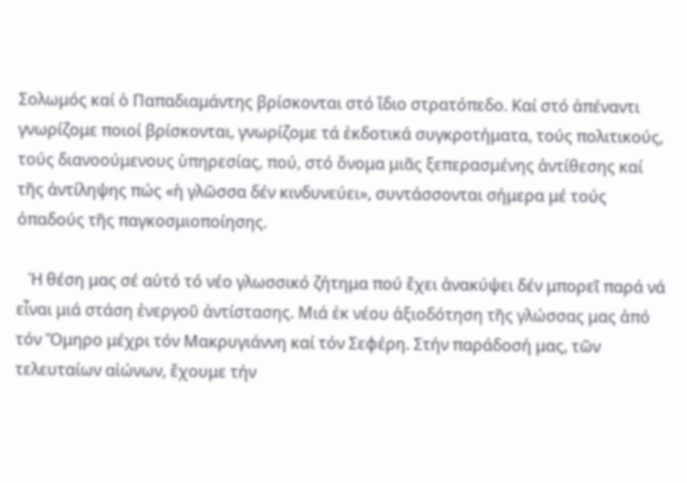Σολωμός καί ὁ Παπαδιαμάντης βρίσκονται στό ἴδιο στρατόπεδο. Καί στό ἀπέναντι γνωρίζομε ποιοί βρίσκονται, γνωρίζομε τά ἐκδοτικά συγκροτήματα, τούς πολιτικούς, τούς διανοούμενους ὑπηρεσίας, πού, στό ὄνομα μιᾶς ξεπερασμένης ἀντίθεσης καί τῆς ἀντίληψης πώς «ἡ γλῶσσα δέν κινδυνεύει», συντάσσονται σήμερα μέ τούς ὀπαδούς τῆς παγκοσμιοποίησης.

   Ἡ θέση μας σέ αὐτό τό νέο γλωσσικό ζήτημα πού ἔχει ἀνακύψει δέν μπορεῖ παρά νά εἶναι μιά στάση ἐνεργοῦ ἀντίστασης. Μιά ἐκ νέου ἀξιοδότηση τῆς γλώσσας μας ἀπό τόν Ὅμηρο μέχρι τόν Μακρυγιάννη καί τόν Σεφέρη. Στήν παράδοσή μας, τῶν τελευταίων αἰώνων, ἔχουμε τήν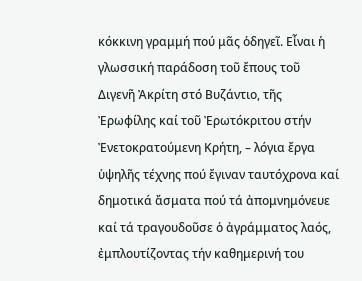κόκκινη γραμμή πού μᾶς ὁδηγεῖ. Εἶναι ἡ γλωσσική παράδοση τοῦ ἔπους τοῦ Διγενῆ Ἀκρίτη στό Βυζάντιο, τῆς Ἐρωφίλης καί τοῦ Ἐρωτόκριτου στήν Ἐνετοκρατούμενη Κρήτη, – λόγια ἔργα ὑψηλῆς τέχνης πού ἔγιναν ταυτόχρονα καί δημοτικά ἄσματα πού τά ἀπομνημόνευε καί τά τραγουδοῦσε ὁ ἀγράμματος λαός, ἐμπλουτίζοντας τήν καθημερινή του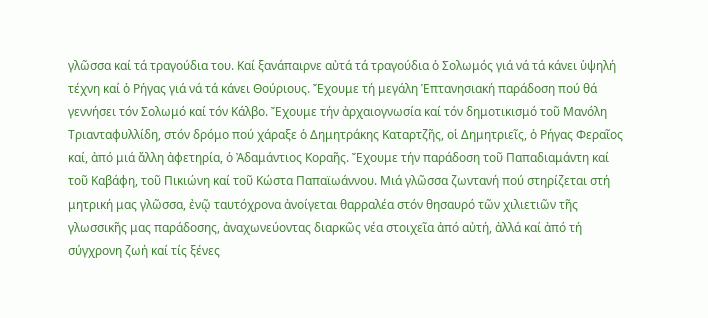γλῶσσα καί τά τραγούδια του. Καί ξανάπαιρνε αὐτά τά τραγούδια ὁ Σολωμός γιά νά τά κάνει ὑψηλή τέχνη καί ὁ Ρήγας γιά νά τά κάνει Θούριους. Ἔχουμε τή μεγάλη Ἑπτανησιακή παράδοση πού θά γεννήσει τόν Σολωμό καί τόν Κάλβο. Ἔχουμε τήν ἀρχαιογνωσία καί τόν δημοτικισμό τοῦ Μανόλη Τριανταφυλλίδη, στόν δρόμο πού χάραξε ὁ Δημητράκης Καταρτζῆς, οἱ Δημητριεῖς, ὁ Ρήγας Φεραῖος καί, ἀπό μιά ἄλλη ἀφετηρία, ὁ Ἀδαμάντιος Κοραῆς. Ἔχουμε τήν παράδοση τοῦ Παπαδιαμάντη καί τοῦ Καβάφη, τοῦ Πικιώνη καί τοῦ Κώστα Παπαϊωάννου. Μιά γλῶσσα ζωντανή πού στηρίζεται στή μητρική μας γλῶσσα, ἐνῷ ταυτόχρονα ἀνοίγεται θαρραλέα στόν θησαυρό τῶν χιλιετιῶν τῆς γλωσσικῆς μας παράδοσης, ἀναχωνεύοντας διαρκῶς νέα στοιχεῖα ἀπό αὐτή, ἀλλά καί ἀπό τή σύγχρονη ζωή καί τίς ξένες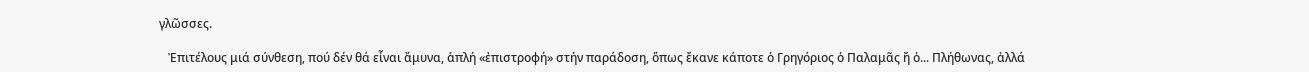γλῶσσες.

   Ἐπιτέλους μιά σύνθεση, πού δέν θά εἶναι ἄμυνα, ἁπλή «ἐπιστροφή» στήν παράδοση, ὅπως ἔκανε κάποτε ὁ Γρηγόριος ὁ Παλαμᾶς ἤ ὁ... Πλήθωνας, ἀλλά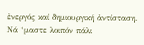ἐνεργός καί δημιουργική ἀντίσταση. Νά ‘μαστε λοιπόν πάλι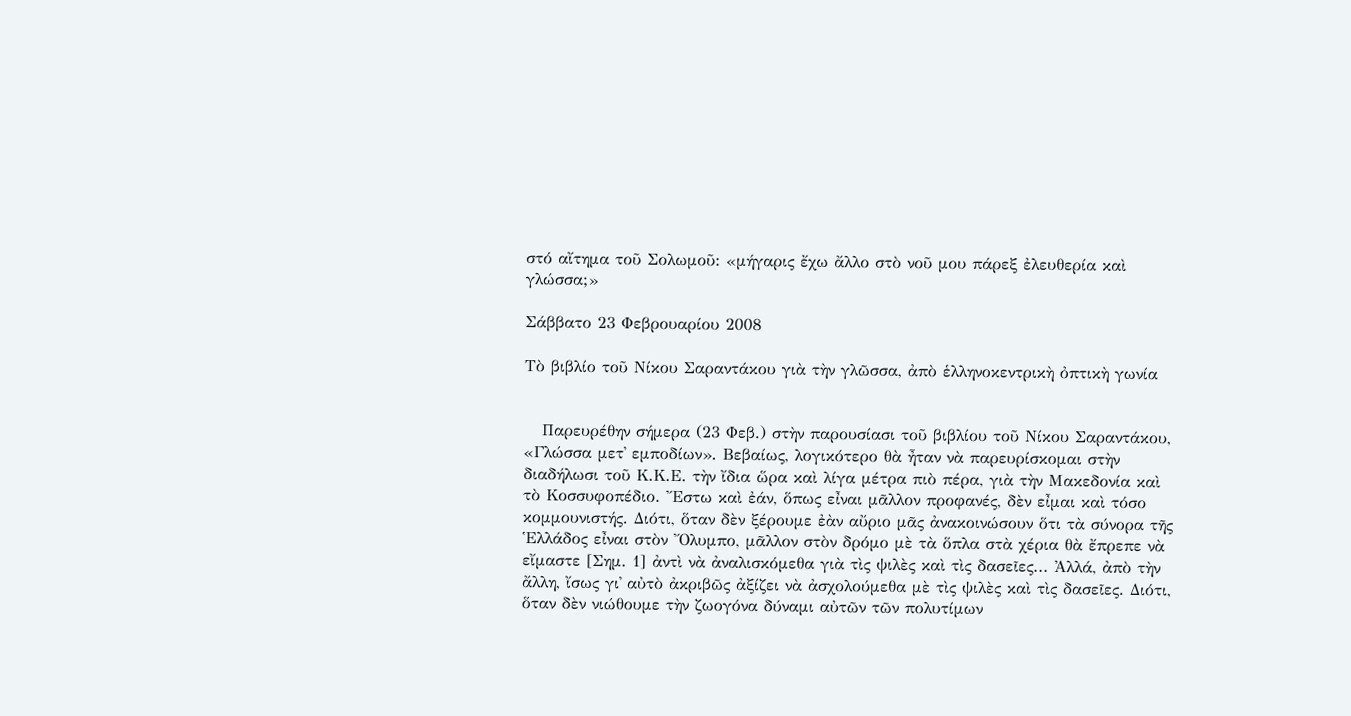στό αἴτημα τοῦ Σολωμοῦ: «μήγαρις ἔχω ἄλλο στὸ νοῦ μου πάρεξ ἐλευθερία καὶ γλώσσα;»

Σάββατο 23 Φεβρουαρίου 2008

Τὸ βιβλίο τοῦ Νίκου Σαραντάκου γιὰ τὴν γλῶσσα, ἀπὸ ἑλληνοκεντρικὴ ὀπτικὴ γωνία


   Παρευρέθην σήμερα (23 Φεβ.) στὴν παρουσίασι τοῦ βιβλίου τοῦ Νίκου Σαραντάκου, «Γλώσσα μετ᾿ εμποδίων». Βεβαίως, λογικότερο θὰ ἦταν νὰ παρευρίσκομαι στὴν διαδήλωσι τοῦ Κ.Κ.Ε. τὴν ἴδια ὥρα καὶ λίγα μέτρα πιὸ πέρα, γιὰ τὴν Μακεδονία καὶ τὸ Κοσσυφοπέδιο. Ἔστω καὶ ἐάν, ὅπως εἶναι μᾶλλον προφανές, δὲν εἶμαι καὶ τόσο κομμουνιστής. Διότι, ὅταν δὲν ξέρουμε ἐὰν αὔριο μᾶς ἀνακοινώσουν ὅτι τὰ σύνορα τῆς Ἑλλάδος εἶναι στὸν Ὄλυμπο, μᾶλλον στὸν δρόμο μὲ τὰ ὅπλα στὰ χέρια θὰ ἔπρεπε νὰ εἴμαστε [Σημ. 1] ἀντὶ νὰ ἀναλισκόμεθα γιὰ τὶς ψιλὲς καὶ τὶς δασεῖες... Ἀλλά, ἀπὸ τὴν ἄλλη, ἴσως γι᾿ αὐτὸ ἀκριβῶς ἀξίζει νὰ ἀσχολούμεθα μὲ τὶς ψιλὲς καὶ τὶς δασεῖες. Διότι, ὅταν δὲν νιώθουμε τὴν ζωογόνα δύναμι αὐτῶν τῶν πολυτίμων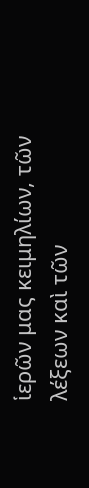ἱερῶν μας κειμηλίων, τῶν λέξεων καὶ τῶν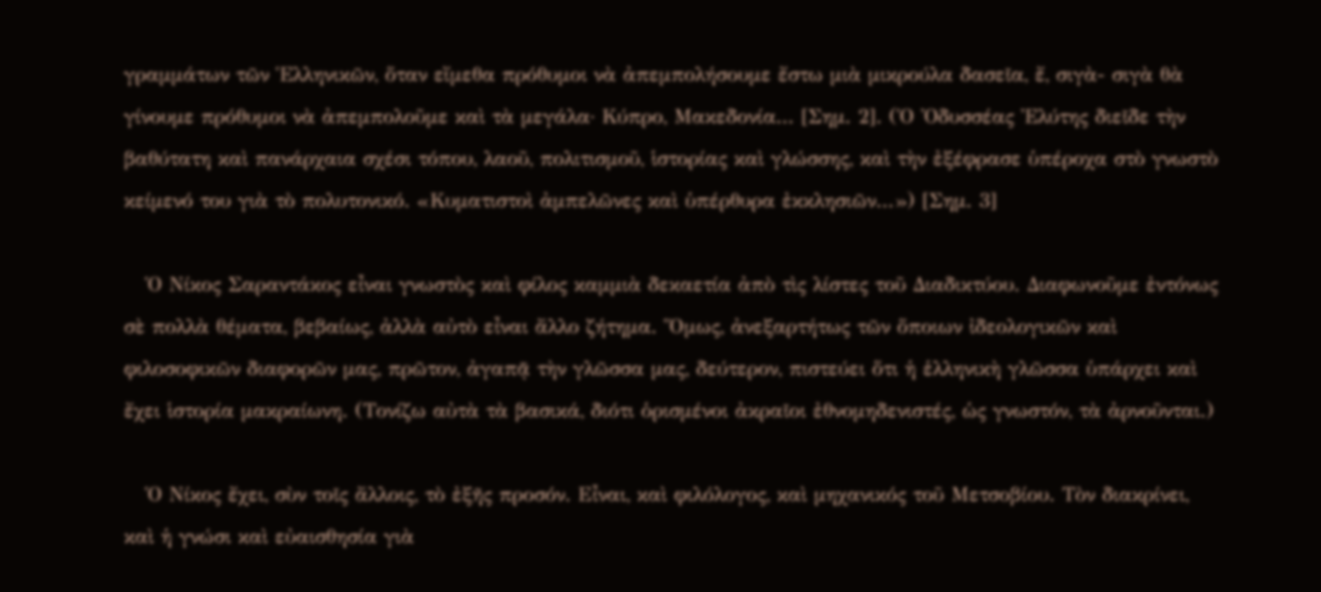γραμμάτων τῶν Ἑλληνικῶν, ὅταν εἴμεθα πρόθυμοι νὰ ἀπεμπολήσουμε ἔστω μιὰ μικρούλα δασεῖα, ἔ, σιγὰ- σιγὰ θὰ γίνουμε πρόθυμοι νὰ ἀπεμπολοῦμε καὶ τὰ μεγάλα· Κύπρο, Μακεδονία... [Σημ. 2]. (Ὁ Ὀδυσσέας Ἐλύτης διεῖδε τὴν βαθύτατη καὶ πανάρχαια σχέσι τόπου, λαοῦ, πολιτισμοῦ, ἱστορίας καὶ γλώσσης, καὶ τὴν ἐξέφρασε ὑπέροχα στὸ γνωστὸ κείμενό του γιὰ τὸ πολυτονικό. «Κυματιστοὶ ἀμπελῶνες καὶ ὑπέρθυρα ἐκκλησιῶν...») [Σημ. 3]

   Ὁ Νίκος Σαραντάκος εἶναι γνωστὸς καὶ φίλος καμμιὰ δεκαετία ἀπὸ τὶς λίστες τοῦ Διαδικτύου. Διαφωνοῦμε ἐντόνως σὲ πολλὰ θέματα, βεβαίως, ἀλλὰ αὐτὸ εἶναι ἄλλο ζήτημα. Ὅμως, ἀνεξαρτήτως τῶν ὅποιων ἰδεολογικῶν καὶ φιλοσοφικῶν διαφορῶν μας, πρῶτον, ἀγαπᾷ τὴν γλῶσσα μας, δεύτερον, πιστεύει ὅτι ἡ ἑλληνικὴ γλῶσσα ὑπάρχει καὶ ἔχει ἱστορία μακραίωνη. (Τονίζω αὐτὰ τὰ βασικά, διότι ὁρισμένοι ἀκραῖοι ἐθνομηδενιστές, ὡς γνωστόν, τὰ ἀρνοῦνται.)

   Ὁ Νίκος ἔχει, σὺν τοῖς ἄλλοις, τὸ ἐξῆς προσόν. Εἶναι, καὶ φιλόλογος, καὶ μηχανικός τοῦ Μετσοβίου. Τὸν διακρίνει, καὶ ἡ γνώσι καὶ εὐαισθησία γιὰ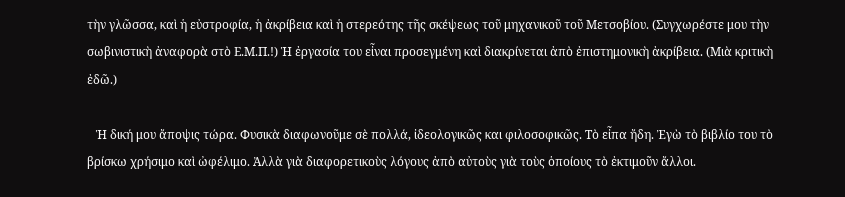τὴν γλῶσσα, καὶ ἡ εὐστροφία, ἡ ἀκρίβεια καὶ ἡ στερεότης τῆς σκέψεως τοῦ μηχανικοῦ τοῦ Μετσοβίου. (Συγχωρέστε μου τὴν σωβινιστικὴ ἀναφορὰ στὸ Ε.Μ.Π.!) Ἡ ἐργασία του εἶναι προσεγμένη καὶ διακρίνεται ἀπὸ ἐπιστημονικὴ ἀκρίβεια. (Μιὰ κριτικὴ ἐδῶ.)

   Ἡ δική μου ἄποψις τώρα. Φυσικὰ διαφωνοῦμε σὲ πολλά, ἰδεολογικῶς και φιλοσοφικῶς. Τὸ εἶπα ἤδη. Ἐγὼ τὸ βιβλίο του τὸ βρίσκω χρήσιμο καὶ ὠφέλιμο. Ἀλλὰ γιὰ διαφορετικοὺς λόγους ἀπὸ αὐτοὺς γιὰ τοὺς ὁποίους τὸ ἐκτιμοῦν ἄλλοι.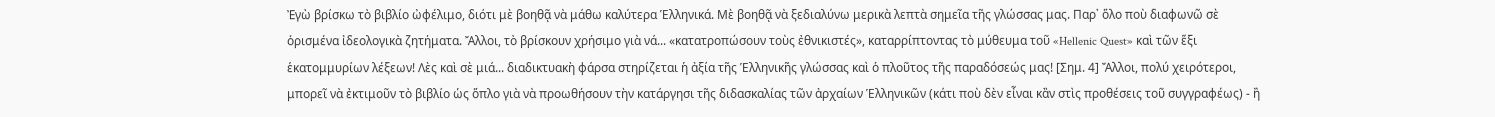Ἐγὼ βρίσκω τὸ βιβλίο ὠφέλιμο, διότι μὲ βοηθᾷ νὰ μάθω καλύτερα Ἑλληνικά. Μὲ βοηθᾷ νὰ ξεδιαλύνω μερικὰ λεπτὰ σημεῖα τῆς γλώσσας μας. Παρ᾿ ὅλο ποὺ διαφωνῶ σὲ ὁρισμένα ἰδεολογικὰ ζητήματα. Ἄλλοι, τὸ βρίσκουν χρήσιμο γιὰ νά... «κατατροπώσουν τοὺς ἐθνικιστές», καταρρίπτοντας τὸ μύθευμα τοῦ «Hellenic Quest» καὶ τῶν ἕξι ἑκατομμυρίων λέξεων! Λὲς καὶ σὲ μιά... διαδικτυακὴ φάρσα στηρίζεται ἡ ἀξία τῆς Ἑλληνικῆς γλώσσας καὶ ὁ πλοῦτος τῆς παραδόσεώς μας! [Σημ. 4] Ἄλλοι, πολύ χειρότεροι, μπορεῖ νὰ ἐκτιμοῦν τὸ βιβλίο ὡς ὅπλο γιὰ νὰ προωθήσουν τὴν κατάργησι τῆς διδασκαλίας τῶν ἀρχαίων Ἑλληνικῶν (κάτι ποὺ δὲν εἶναι κἂν στὶς προθέσεις τοῦ συγγραφέως) - ἢ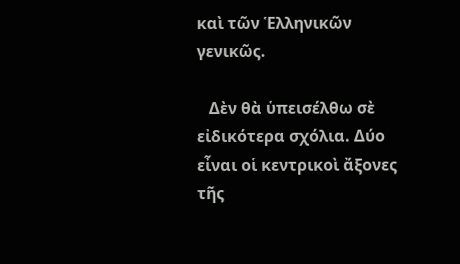καὶ τῶν Ἑλληνικῶν γενικῶς.

   Δὲν θὰ ὑπεισέλθω σὲ εἰδικότερα σχόλια. Δύο εἶναι οἱ κεντρικοὶ ἄξονες τῆς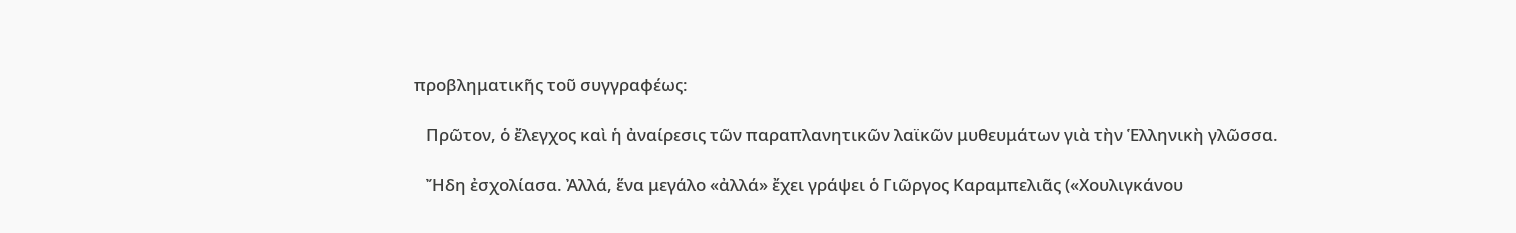προβληματικῆς τοῦ συγγραφέως:

   Πρῶτον, ὁ ἔλεγχος καὶ ἡ ἀναίρεσις τῶν παραπλανητικῶν λαϊκῶν μυθευμάτων γιὰ τὴν Ἑλληνικὴ γλῶσσα.

   Ἤδη ἐσχολίασα. Ἀλλά, ἕνα μεγάλο «ἀλλά» ἔχει γράψει ὁ Γιῶργος Καραμπελιᾶς («Χουλιγκάνου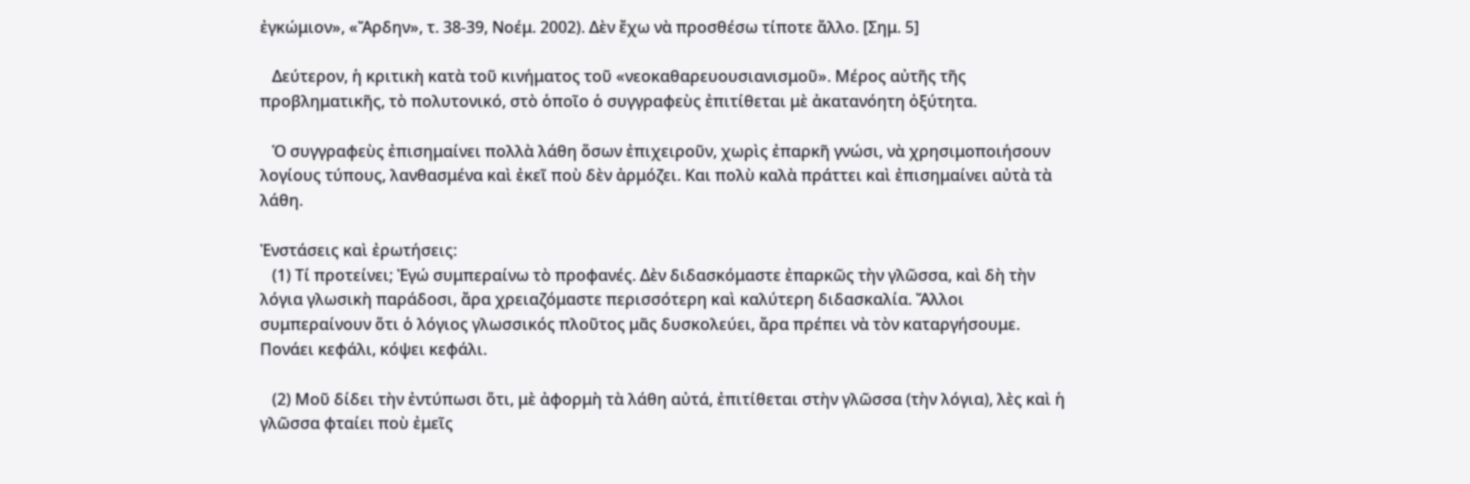ἐγκώμιον», «Ἄρδην», τ. 38-39, Νοέμ. 2002). Δὲν ἔχω νὰ προσθέσω τίποτε ἄλλο. [Σημ. 5]

   Δεύτερον, ἡ κριτικὴ κατὰ τοῦ κινήματος τοῦ «νεοκαθαρευουσιανισμοῦ». Μέρος αὐτῆς τῆς προβληματικῆς, τὸ πολυτονικό, στὸ ὁποῖο ὁ συγγραφεὺς ἐπιτίθεται μὲ ἀκατανόητη ὀξύτητα.

   Ὁ συγγραφεὺς ἐπισημαίνει πολλὰ λάθη ὅσων ἐπιχειροῦν, χωρὶς ἐπαρκῆ γνώσι, νὰ χρησιμοποιήσουν λογίους τύπους, λανθασμένα καὶ ἐκεῖ ποὺ δὲν ἀρμόζει. Και πολὺ καλὰ πράττει καὶ ἐπισημαίνει αὐτὰ τὰ λάθη.

Ἐνστάσεις καὶ ἐρωτήσεις:
   (1) Τί προτείνει; Ἐγώ συμπεραίνω τὸ προφανές. Δὲν διδασκόμαστε ἐπαρκῶς τὴν γλῶσσα, καὶ δὴ τὴν λόγια γλωσικὴ παράδοσι, ἄρα χρειαζόμαστε περισσότερη καὶ καλύτερη διδασκαλία. Ἄλλοι συμπεραίνουν ὅτι ὁ λόγιος γλωσσικός πλοῦτος μᾶς δυσκολεύει, ἄρα πρέπει νὰ τὸν καταργήσουμε. Πονάει κεφάλι, κόψει κεφάλι.

   (2) Μοῦ δίδει τὴν ἐντύπωσι ὅτι, μὲ ἀφορμὴ τὰ λάθη αὐτά, ἐπιτίθεται στὴν γλῶσσα (τὴν λόγια), λὲς καὶ ἡ γλῶσσα φταίει ποὺ ἐμεῖς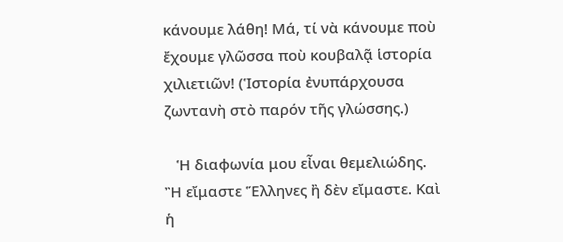κάνουμε λάθη! Μά, τί νὰ κάνουμε ποὺ ἔχουμε γλῶσσα ποὺ κουβαλᾷ ἱστορία χιλιετιῶν! (Ἱστορία ἐνυπάρχουσα ζωντανὴ στὸ παρόν τῆς γλώσσης.)

   Ἡ διαφωνία μου εἶναι θεμελιώδης. Ἢ εἴμαστε Ἕλληνες ἢ δὲν εἴμαστε. Καὶ ἡ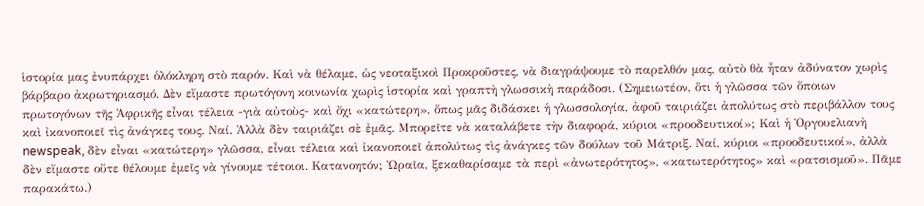ἱστορία μας ἐνυπάρχει ὁλόκληρη στὸ παρόν. Καὶ νὰ θέλαμε, ὡς νεοταξικοὶ Προκροῦστες, νὰ διαγράψουμε τὸ παρελθόν μας, αὐτὸ θὰ ἦταν ἀδύνατον χωρὶς βάρβαρο ἀκρωτηριασμό. Δὲν εἴμαστε πρωτόγονη κοινωνία χωρὶς ἱστορία καὶ γραπτὴ γλωσσικὴ παράδοσι. (Σημειωτέον, ὅτι ἡ γλῶσσα τῶν ὅποιων πρωτογόνων τῆς Ἀφρικῆς εἶναι τέλεια -γιὰ αὐτοὺς- καὶ ὄχι «κατώτερη», ὅπως μᾶς διδάσκει ἡ γλωσσολογία, ἀφοῦ ταιριάζει ἀπολύτως στὸ περιβάλλον τους καὶ ἰκανοποιεῖ τὶς ἀνάγκες τους. Ναί. Ἀλλὰ δὲν ταιριάζει σὲ ἐμᾶς. Μπορεῖτε νὰ καταλάβετε τὴν διαφορά, κύριοι «προοδευτικοί»; Καὶ ἡ Ὁργουελιανὴ newspeak, δὲν εἶναι «κατώτερη» γλῶσσα, εἶναι τέλεια καὶ ἰκανοποιεῖ ἀπολύτως τὶς ἀνάγκες τῶν δούλων τοῦ Μάτριξ. Ναί, κύριοι «προοδευτικοί», ἀλλὰ δὲν εἴμαστε οὔτε θέλουμε ἐμεῖς νὰ γίνουμε τέτοιοι. Κατανοητόν; Ὡραῖα, ξεκαθαρίσαμε τὰ περὶ «ἀνωτερότητος», «κατωτερότητος» καὶ «ρατσισμοῦ». Πᾶμε παρακάτω.)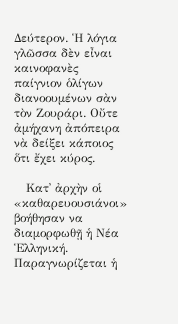Δεύτερον. Ἡ λόγια γλῶσσα δὲν εἶναι καινοφανὲς παίγνιον ὁλίγων διανοουμένων σὰν τὸν Ζουράρι. Οὔτε ἀμήχανη ἀπόπειρα νὰ δείξει κάποιος ὅτι ἔχει κύρος.

   Κατ᾿ ἀρχὴν οἱ «καθαρευουσιάνοι» βοήθησαν να διαμορφωθῇ ἡ Νέα Ἑλληνική. Παραγνωρίζεται ἡ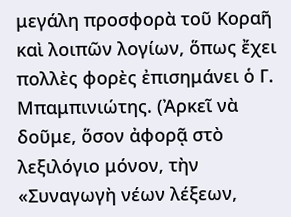μεγάλη προσφορὰ τοῦ Κοραῆ καὶ λοιπῶν λογίων, ὅπως ἔχει πολλὲς φορὲς ἐπισημάνει ὁ Γ. Μπαμπινιώτης. (Ἀρκεῖ νὰ δοῦμε, ὅσον ἀφορᾷ στὸ λεξιλόγιο μόνον, τὴν «Συναγωγὴ νέων λέξεων,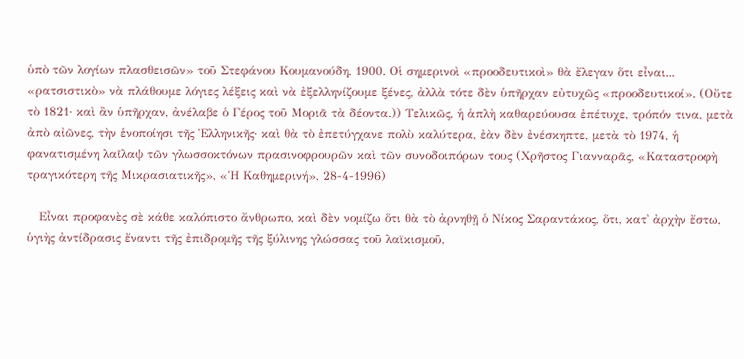ὑπὸ τῶν λογίων πλασθεισῶν» τοῦ Στεφάνου Κουμανούδη, 1900. Οἱ σημερινοὶ «προοδευτικοὶ» θὰ ἔλεγαν ὅτι εἶναι... «ρατσιστικὸ» νὰ πλάθουμε λόγιες λέξεις καὶ νὰ ἐξελληνίζουμε ξένες, ἀλλὰ τότε δὲν ὑπῆρχαν εὐτυχῶς «προοδευτικοί». (Οὔτε τὸ 1821· καὶ ἂν ὑπῆρχαν, ἀνέλαβε ὁ Γέρος τοῦ Μοριᾶ τὰ δέοντα.)) Τελικῶς, ἡ ἁπλὴ καθαρεύουσα ἐπέτυχε, τρόπόν τινα, μετὰ ἀπὸ αἰῶνες, τὴν ἑνοποίησι τῆς Ἑλληνικῆς· καὶ θὰ τὸ ἐπετύγχανε πολὺ καλύτερα, ἐὰν δὲν ἐνέσκηπτε, μετὰ τὸ 1974, ἡ φανατισμένη λαῖλαψ τῶν γλωσσοκτόνων πρασινοφρουρῶν καὶ τῶν συνοδοιπόρων τους (Χρῆστος Γιανναρᾶς, «Καταστροφὴ τραγικότερη τῆς Μικρασιατικῆς», «Ἡ Καθημερινή», 28-4-1996)

   Εἶναι προφανὲς σὲ κάθε καλόπιστο ἄνθρωπο, καὶ δὲν νομίζω ὅτι θὰ τὸ ἀρνηθῇ ὁ Νίκος Σαραντάκος, ὅτι, κατ᾿ ἀρχὴν ἔστω, ὑγιὴς ἀντίδρασις ἔναντι τῆς ἐπιδρομῆς τῆς ξύλινης γλώσσας τοῦ λαϊκισμοῦ,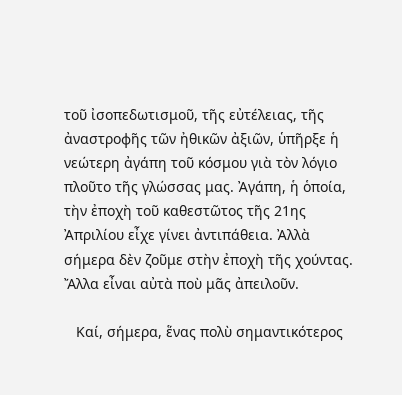τοῦ ἰσοπεδωτισμοῦ, τῆς εὐτέλειας, τῆς ἀναστροφῆς τῶν ἠθικῶν ἀξιῶν, ὑπῆρξε ἡ νεώτερη ἀγάπη τοῦ κόσμου γιὰ τὸν λόγιο πλοῦτο τῆς γλώσσας μας. Ἀγάπη, ἡ ὁποία, τὴν ἐποχὴ τοῦ καθεστῶτος τῆς 21ης Ἀπριλίου εἶχε γίνει ἀντιπάθεια. Ἀλλὰ σήμερα δὲν ζοῦμε στὴν ἐποχὴ τῆς χούντας. Ἄλλα εἶναι αὐτὰ ποὺ μᾶς ἀπειλοῦν.

   Καί, σήμερα, ἕνας πολὺ σημαντικότερος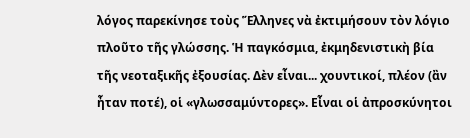λόγος παρεκίνησε τοὺς Ἕλληνες νὰ ἐκτιμήσουν τὸν λόγιο πλοῦτο τῆς γλώσσης. Ἡ παγκόσμια, ἐκμηδενιστικὴ βία τῆς νεοταξικῆς ἐξουσίας. Δὲν εἶναι... χουντικοί, πλέον (ἂν ἦταν ποτέ), οἱ «γλωσσαμύντορες». Εἶναι οἱ ἀπροσκύνητοι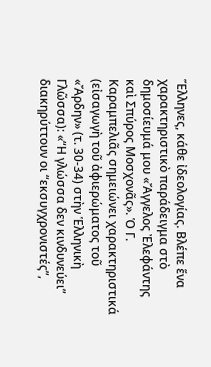Ἕλληνες, κάθε ἰδεολογίας. Βλέπε ἕνα χαρακτηριστικὸ παράδειγμα στὸ δημοσίευμά μου «Ἄγγελος Ἐλεφάντης καὶ Σπύρος Μοσχονᾶς». Ὁ Γ. Καραμπελιᾶς σημειώνει χαρακτηριστικά (εἰσαγωγὴ τοῦ ἀφιερώματος τοῦ «Ἄρδην» (τ. 30-34) στὴν Ἑλληνικὴ Γλῶσσα): «“Η γλώσσα δεν κινδυνεύει” διακηρύττουν οι “εκσυγχρονιστές”,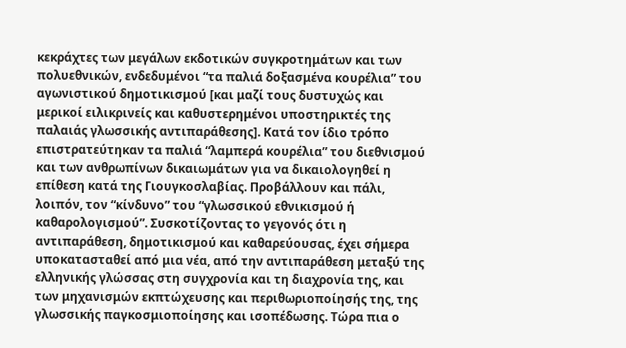κεκράχτες των μεγάλων εκδοτικών συγκροτημάτων και των πολυεθνικών, ενδεδυμένοι “τα παλιά δοξασμένα κουρέλια” του αγωνιστικού δημοτικισμού [και μαζί τους δυστυχώς και μερικοί ειλικρινείς και καθυστερημένοι υποστηρικτές της παλαιάς γλωσσικής αντιπαράθεσης]. Κατά τον ίδιο τρόπο επιστρατεύτηκαν τα παλιά “λαμπερά κουρέλια” του διεθνισμού και των ανθρωπίνων δικαιωμάτων για να δικαιολογηθεί η επίθεση κατά της Γιουγκοσλαβίας. Προβάλλουν και πάλι, λοιπόν, τον “κίνδυνο” του “γλωσσικού εθνικισμού ή καθαρολογισμού”. Συσκοτίζοντας το γεγονός ότι η αντιπαράθεση, δημοτικισμού και καθαρεύουσας, έχει σήμερα υποκατασταθεί από μια νέα, από την αντιπαράθεση μεταξύ της ελληνικής γλώσσας στη συγχρονία και τη διαχρονία της, και των μηχανισμών εκπτώχευσης και περιθωριοποίησής της, της γλωσσικής παγκοσμιοποίησης και ισοπέδωσης. Τώρα πια ο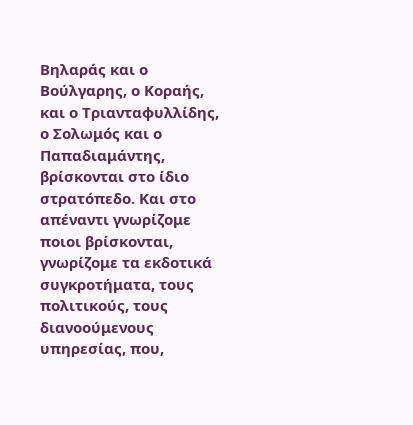Βηλαράς και ο Βούλγαρης, ο Κοραής, και ο Τριανταφυλλίδης, ο Σολωμός και ο Παπαδιαμάντης, βρίσκονται στο ίδιο στρατόπεδο. Και στο απέναντι γνωρίζομε ποιοι βρίσκονται, γνωρίζομε τα εκδοτικά συγκροτήματα, τους πολιτικούς, τους διανοούμενους υπηρεσίας, που,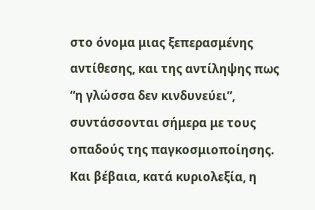στο όνομα μιας ξεπερασμένης αντίθεσης, και της αντίληψης πως “η γλώσσα δεν κινδυνεύει”, συντάσσονται σήμερα με τους οπαδούς της παγκοσμιοποίησης. Και βέβαια, κατά κυριολεξία, η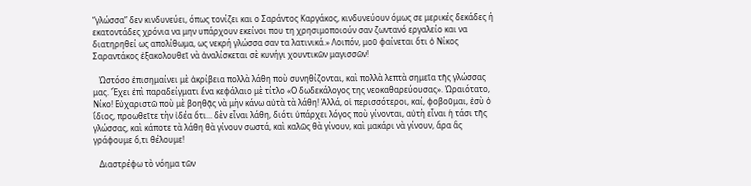“γλώσσα” δεν κινδυνεύει, όπως τονίζει και ο Σαράντος Καργάκος, κινδυνεύουν όμως σε μερικές δεκάδες ή εκατοντάδες χρόνια να μην υπάρχουν εκείνοι που τη χρησιμοποιούν σαν ζωντανό εργαλείο και να διατηρηθεί ως απολίθωμα, ως νεκρή γλώσσα σαν τα λατινικά.» Λοιπόν, μοῦ φαίνεται ὅτι ὁ Νίκος Σαραντάκος ἐξακολουθεῖ νὰ ἀναλίσκεται σὲ κυνήγι χουντικῶν μαγισσῶν!

   Ὡστόσο ἐπισημαίνει μὲ ἀκρίβεια πολλὰ λάθη ποὺ συνηθίζονται, καὶ πολλὰ λεπτὰ σημεῖα τῆς γλώσσας μας. Ἔχει ἐπὶ παραδείγματι ἕνα κεφάλαιο μὲ τίτλο «Ο δωδεκάλογος της νεοκαθαρεύουσας». Ὡραιότατο, Νίκο! Εὐχαριστῶ ποὺ μὲ βοηθᾷς νὰ μὴν κάνω αὐτὰ τὰ λάθη! Ἀλλά, οἱ περισσότεροι, καί, φοβοῦμαι, ἐσὺ ὁ ἴδιος, προωθεῖτε τὴν ἰδέα ὅτι... δὲν εἶναι λάθη, διότι ὑπάρχει λόγος ποὺ γίνονται, αὐτὴ εἶναι ἡ τάσι τῆς γλώσσας, καὶ κάποτε τὰ λάθη θὰ γίνουν σωστά, καὶ καλῶς θὰ γίνουν, καὶ μακάρι νὰ γίνουν, ἄρα ἂς γράφουμε ὅ,τι θέλουμε!

   Διαστρέφω τὸ νόημα τῶν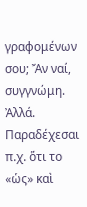γραφομένων σου; Ἄν ναί, συγγνώμη. Ἀλλά. Παραδέχεσαι π.χ. ὅτι το «ὡς» καὶ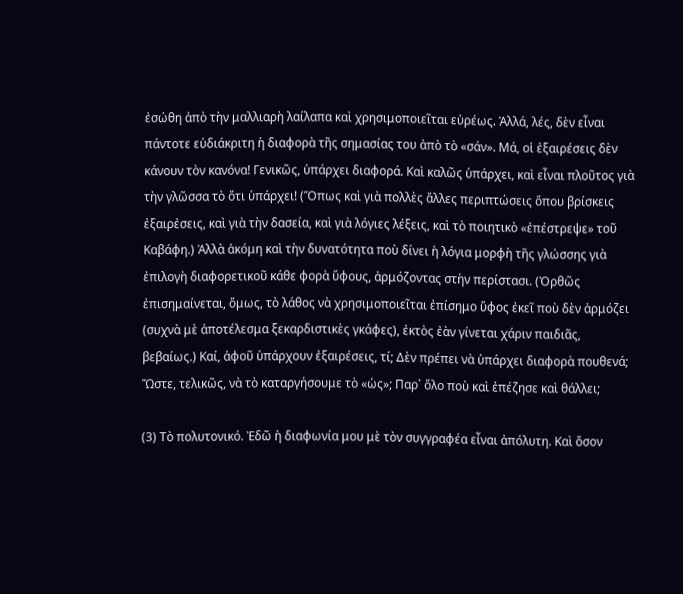ἐσώθη ἀπὸ τὴν μαλλιαρὴ λαίλαπα καὶ χρησιμοποιεῖται εὐρέως. Ἀλλά, λές, δὲν εἶναι πάντοτε εὐδιάκριτη ἡ διαφορὰ τῆς σημασίας του ἀπὸ τὸ «σάν». Μά, οἱ ἐξαιρέσεις δὲν κάνουν τὸν κανόνα! Γενικῶς, ὑπάρχει διαφορά. Καὶ καλῶς ὑπάρχει, καὶ εἶναι πλοῦτος γιὰ τὴν γλῶσσα τὸ ὅτι ὑπάρχει! (Ὅπως καὶ γιὰ πολλὲς ἄλλες περιπτώσεις ὅπου βρίσκεις ἐξαιρἐσεις, καὶ γιὰ τὴν δασεία, καὶ γιὰ λόγιες λέξεις, καὶ τὸ ποιητικὸ «ἐπέστρεψε» τοῦ Καβάφη.) Ἀλλὰ ἀκόμη καὶ τὴν δυνατότητα ποὺ δίνει ἡ λόγια μορφὴ τῆς γλώσσης γιὰ ἐπιλογὴ διαφορετικοῦ κάθε φορὰ ὕφους, ἀρμόζοντας στὴν περίστασι. (Ὀρθῶς ἐπισημαίνεται, ὅμως, τὸ λάθος νὰ χρησιμοποιεῖται ἐπίσημο ὕφος ἐκεῖ ποὺ δὲν ἀρμόζει (συχνὰ μὲ ἀποτέλεσμα ξεκαρδιστικὲς γκάφες), ἐκτὸς ἐὰν γίνεται χάριν παιδιᾶς, βεβαίως.) Καί, ἀφοῦ ὑπάρχουν ἐξαιρέσεις, τί; Δὲν πρέπει νὰ ὑπάρχει διαφορὰ πουθενά; Ὥστε, τελικῶς, νὰ τὸ καταργήσουμε τὸ «ὡς»; Παρ᾿ ὅλο ποὺ καὶ ἐπέζησε καὶ θάλλει;

(3) Τὸ πολυτονικό. Ἐδῶ ἡ διαφωνία μου μὲ τὸν συγγραφέα εἶναι ἀπόλυτη. Καὶ ὅσον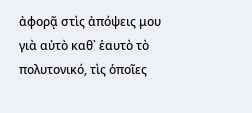ἀφορᾷ στὶς ἀπόψεις μου γιὰ αὐτὸ καθ᾿ ἑαυτὸ τὸ πολυτονικό, τὶς ὁποῖες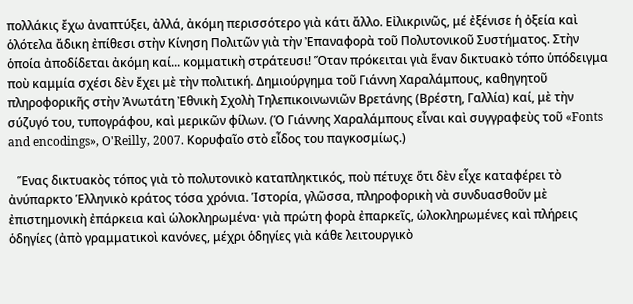πολλάκις ἔχω ἀναπτύξει, ἀλλά, ἀκόμη περισσότερο γιὰ κάτι ἄλλο. Εἰλικρινῶς, μέ ἐξένισε ἡ ὀξεία καὶ ὁλότελα ἄδικη ἐπίθεσι στὴν Κίνηση Πολιτῶν γιὰ τὴν Ἐπαναφορὰ τοῦ Πολυτονικοῦ Συστήματος. Στὴν ὁποία ἀποδίδεται ἀκόμη καί... κομματικὴ στράτευσι! Ὅταν πρόκειται γιὰ ἕναν δικτυακὸ τόπο ὑπόδειγμα ποὺ καμμία σχέσι δὲν ἔχει μὲ τὴν πολιτική. Δημιούργημα τοῦ Γιάννη Χαραλάμπους, καθηγητοῦ πληροφορικῆς στὴν Ἀνωτάτη Ἐθνικὴ Σχολὴ Τηλεπικοινωνιῶν Βρετάνης (Βρέστη, Γαλλία) καί, μὲ τὴν σύζυγό του, τυπογράφου, καὶ μερικῶν φίλων. (Ὁ Γιάννης Χαραλάμπους εἶναι καὶ συγγραφεὺς τοῦ «Fonts and encodings», O'Reilly, 2007. Κορυφαῖο στὸ εἶδος του παγκοσμίως.)

   Ἕνας δικτυακὸς τόπος γιὰ τὸ πολυτονικὸ καταπληκτικός, ποὺ πέτυχε ὅτι δὲν εἶχε καταφέρει τὸ ἀνύπαρκτο Ἑλληνικὸ κράτος τόσα χρόνια. Ἱστορία, γλῶσσα, πληροφορικὴ νὰ συνδυασθοῦν μὲ ἐπιστημονικὴ ἐπάρκεια καὶ ὡλοκληρωμένα· γιὰ πρώτη φορὰ ἐπαρκεῖς, ὡλοκληρωμένες καὶ πλήρεις ὁδηγίες (ἀπὸ γραμματικοὶ κανόνες, μέχρι ὁδηγίες γιὰ κάθε λειτουργικὸ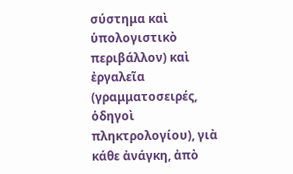σύστημα καὶ ὑπολογιστικὸ περιβάλλον) καὶ ἐργαλεῖα (γραμματοσειρές, ὁδηγοὶ πληκτρολογίου), γιὰ κάθε ἀνάγκη, ἀπὸ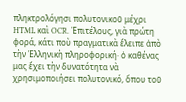πληκτρολόγησι πολυτονικοῦ μέχρι HTML καὶ OCR. Ἐπιτέλους, γιὰ πρώτη φορά, κάτι ποὺ πραγματικὰ ἔλειπε ἀπὸ τὴν Ἑλληνικὴ πληροφορική· ὁ καθένας μας ἔχει τὴν δυνατότητα νὰ χρησιμοποιήσει πολυτονικό, ὅπου τοῦ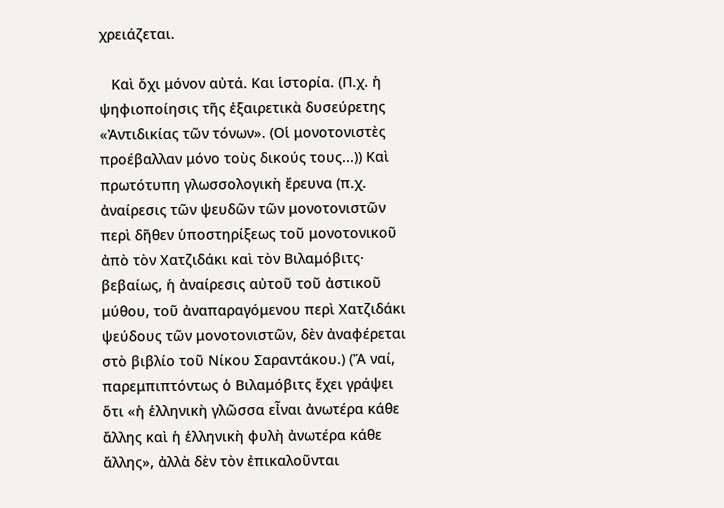χρειάζεται.

   Καὶ ὄχι μόνον αὐτά. Και ἱστορία. (Π.χ. ἡ ψηφιοποίησις τῆς ἐξαιρετικὰ δυσεύρετης «Ἀντιδικίας τῶν τόνων». (Οἱ μονοτονιστὲς προέβαλλαν μόνο τοὺς δικούς τους...)) Καὶ πρωτότυπη γλωσσολογικὴ ἔρευνα (π.χ. ἀναίρεσις τῶν ψευδῶν τῶν μονοτονιστῶν περὶ δῆθεν ὑποστηρίξεως τοῦ μονοτονικοῦ ἀπὸ τὸν Χατζιδάκι καὶ τὸν Βιλαμόβιτς· βεβαίως, ἡ ἀναίρεσις αὐτοῦ τοῦ ἀστικοῦ μύθου, τοῦ ἀναπαραγόμενου περὶ Χατζιδάκι ψεύδους τῶν μονοτονιστῶν, δὲν ἀναφέρεται στὸ βιβλίο τοῦ Νίκου Σαραντάκου.) (Ἄ ναί, παρεμπιπτόντως ὁ Βιλαμόβιτς ἔχει γράψει ὅτι «ἡ ἑλληνικὴ γλῶσσα εἶναι ἀνωτέρα κάθε ἄλλης καὶ ἡ ἑλληνικὴ φυλὴ ἀνωτέρα κάθε ἄλλης», ἀλλὰ δὲν τὸν ἐπικαλοῦνται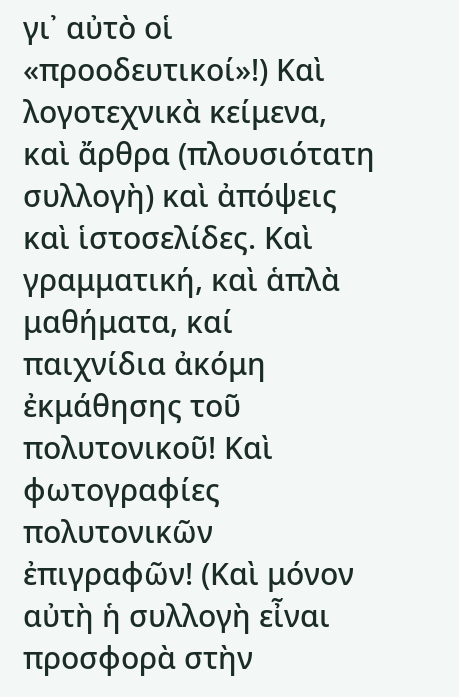γι᾿ αὐτὸ οἱ «προοδευτικοί»!) Καὶ λογοτεχνικὰ κείμενα, καὶ ἄρθρα (πλουσιότατη συλλογὴ) καὶ ἀπόψεις καὶ ἱστοσελίδες. Καὶ γραμματική, καὶ ἁπλὰ μαθήματα, καί παιχνίδια ἀκόμη ἐκμάθησης τοῦ πολυτονικοῦ! Καὶ φωτογραφίες πολυτονικῶν ἐπιγραφῶν! (Καὶ μόνον αὐτὴ ἡ συλλογὴ εἶναι προσφορὰ στὴν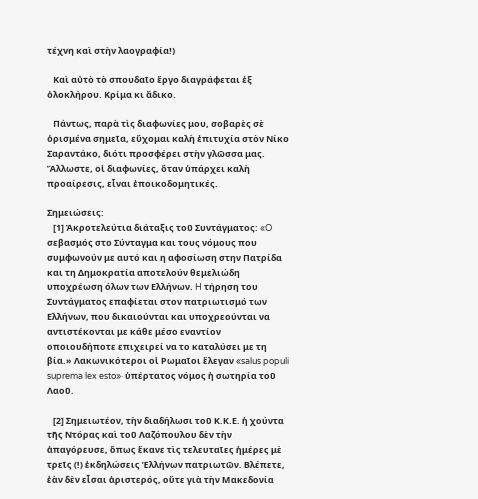τέχνη καὶ στὴν λαογραφία!)

   Καὶ αὐτὸ τὸ σπουδαῖο ἔργο διαγράφεται ἐξ ὁλοκλήρου. Κρίμα κι ἄδικο.

   Πάντως, παρὰ τὶς διαφωνίες μου, σοβαρὲς σὲ ὁρισμένα σημεῖα, εὔχομαι καλὴ ἐπιτυχία στὸν Νίκο Σαραντάκο, διότι προσφέρει στὴν γλῶσσα μας. Ἄλλωστε, οἱ διαφωνίες, ὅταν ὑπάρχει καλὴ προαίρεσις, εἶναι ἐποικοδομητικές.

Σημειώσεις:
   [1] Ἀκροτελεύτια διάταξις τοῦ Συντάγματος: «O σεβασμός στο Σύνταγμα και τους νόμους που συμφωνούν με αυτό και η αφοσίωση στην Πατρίδα και τη Δημοκρατία αποτελούν θεμελιώδη υποχρέωση όλων των Eλλήνων. H τήρηση του Συντάγματος επαφίεται στον πατριωτισμό των Eλλήνων, που δικαιούνται και υποχρεούνται να αντιστέκονται με κάθε μέσο εναντίον οποιουδήποτε επιχειρεί να το καταλύσει με τη βία.» Λακωνικότεροι οἱ Ρωμαῖοι ἔλεγαν «salus populi suprema lex esto»· ὑπέρτατος νόμος ἡ σωτηρία τοῦ Λαοῦ.

   [2] Σημειωτέον, τὴν διαδήλωσι τοῦ Κ.Κ.Ε. ἡ χούντα τῆς Ντόρας καὶ τοῦ Λαζόπουλου δὲν τὴν ἀπαγόρευσε, ὅπως ἔκανε τὶς τελευταῖες ἡμέρες μὲ τρεῖς (!) ἐκδηλώσεις Ἑλλήνων πατριωτῶν. Βλέπετε, ἐὰν δὲν εἶσαι ἀριστερός, οὔτε γιὰ τὴν Μακεδονία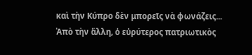καὶ τὴν Κύπρο δὲν μπορεῖς νὰ φωνάζεις... Ἀπὸ τὴν ἄλλη, ὁ εὐρύτερος πατριωτικὸς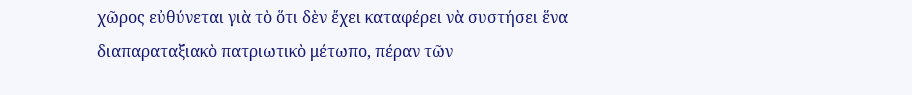χῶρος εὐθύνεται γιὰ τὸ ὅτι δὲν ἔχει καταφέρει νὰ συστήσει ἕνα διαπαραταξιακὸ πατριωτικὸ μέτωπο, πέραν τῶν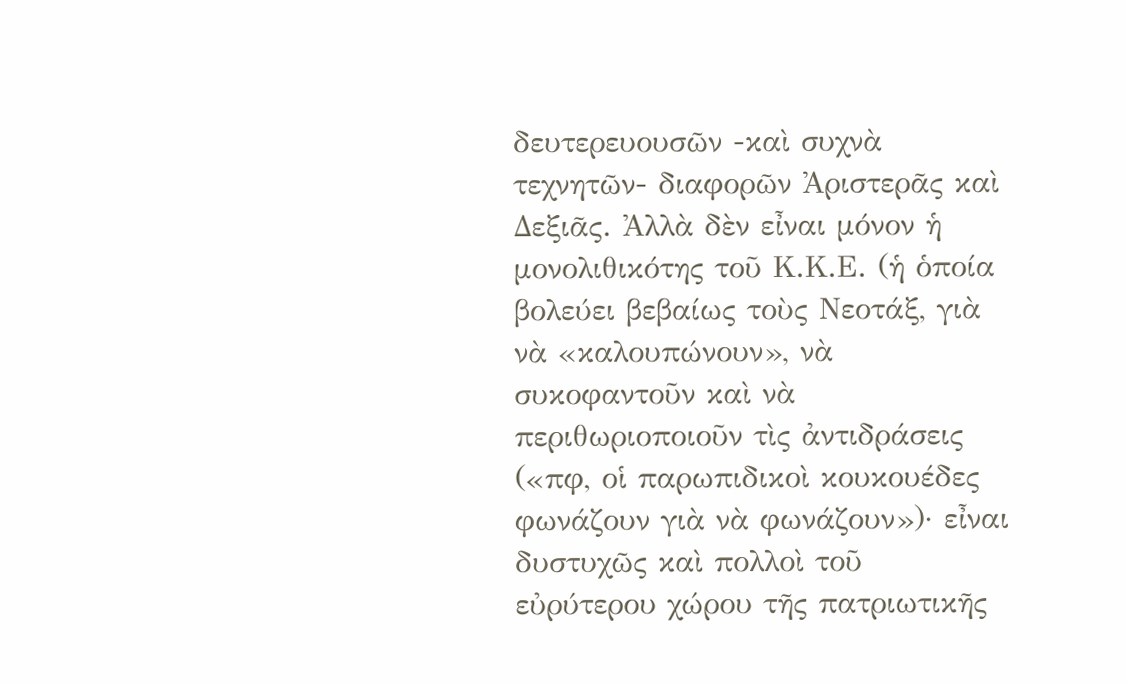δευτερευουσῶν -καὶ συχνὰ τεχνητῶν- διαφορῶν Ἀριστερᾶς καὶ Δεξιᾶς. Ἀλλὰ δὲν εἶναι μόνον ἡ μονολιθικότης τοῦ Κ.Κ.Ε. (ἡ ὁποία βολεύει βεβαίως τοὺς Νεοτάξ, γιὰ νὰ «καλουπώνουν», νὰ συκοφαντοῦν καὶ νὰ περιθωριοποιοῦν τὶς ἀντιδράσεις («πφ, οἱ παρωπιδικοὶ κουκουέδες φωνάζουν γιὰ νὰ φωνάζουν»)· εἶναι δυστυχῶς καὶ πολλοὶ τοῦ εὐρύτερου χώρου τῆς πατριωτικῆς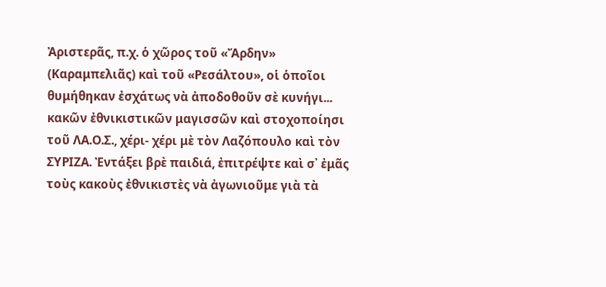Ἀριστερᾶς, π.χ. ὁ χῶρος τοῦ «Ἄρδην» (Καραμπελιᾶς) καὶ τοῦ «Ρεσάλτου», οἱ ὁποῖοι θυμήθηκαν ἐσχάτως νὰ ἀποδοθοῦν σὲ κυνήγι... κακῶν ἐθνικιστικῶν μαγισσῶν καὶ στοχοποίησι τοῦ ΛΑ.Ο.Σ., χέρι- χέρι μὲ τὸν Λαζόπουλο καὶ τὸν ΣΥΡΙΖΑ. Ἐντάξει βρὲ παιδιά, ἐπιτρέψτε καὶ σ᾿ ἐμᾶς τοὺς κακοὺς ἐθνικιστὲς νὰ ἀγωνιοῦμε γιὰ τὰ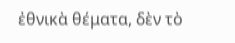ἐθνικὰ θέματα, δὲν τὸ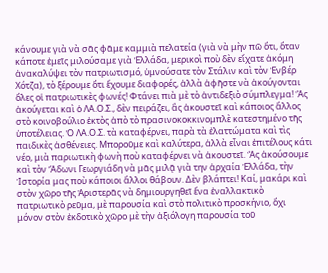κάνουμε γιὰ νὰ σᾶς φᾶμε καμμιὰ πελατεία (γιὰ νὰ μὴν πῶ ὅτι, ὅταν κάποτε ἐμεῖς μιλούσαμε γιὰ Ἑλλάδα, μερικοὶ ποὺ δὲν εἴχατε ἀκόμη ἀνακαλύψει τὸν πατριωτισμό, ὑμνούσατε τὸν Στάλιν καὶ τὸν Ἐνβέρ Χότζα), τὸ ξέρουμε ὅτι ἔχουμε διαφορές, ἀλλὰ ἀφῆστε νὰ ἀκούγονται ὅλες οἱ πατριωτικὲς φωνές! Φτάνει πιὰ μὲ τὸ ἀντιδεξιὸ σύμπλεγμα! Ἂς ἀκούγεται καὶ ὁ ΛΑ.Ο.Σ., δὲν πειράζει, ἂς ἀκουστεῖ καὶ κάποιος ἄλλος στὸ κοινοβούλιο ἐκτὸς ἀπὸ τὸ πρασινοκοκκινομπλὲ κατεστημένο τῆς ὑποτέλειας. Ὁ ΛΑ.Ο.Σ. τὰ καταφέρνει, παρὰ τὰ ἐλαττώματα καὶ τὶς παιδικὲς ἀσθένειες. Μποροῦμε καὶ καλύτερα, ἀλλὰ εἶναι ἐπιτέλους κάτι νέο, μιὰ παριωτικὴ φωνὴ ποὺ καταφέρνει νὰ ἀκουστεῖ. Ἂς ἀκούσουμε καὶ τὸν Ἄδωνι Γεωργιάδη νὰ μᾶς μιλᾷ γιὰ την ἀρχαία Ἑλλάδα, τὴν Ἱστορία μας ποὺ κάποιοι ἄλλοι θάβουν. Δὲν βλάπτει! Καί, μακάρι καὶ στὸν χῶρο τῆς Ἀριστερᾶς νὰ δημιουργηθεῖ ἕνα ἐναλλακτικὸ πατριωτικὸ ρεῦμα, μὲ παρουσία καὶ στὸ πολιτικὸ προσκήνιο, ὄχι μόνον στὸν ἐκδοτικὸ χῶρο μὲ τὴν ἀξιόλογη παρουσία τοῦ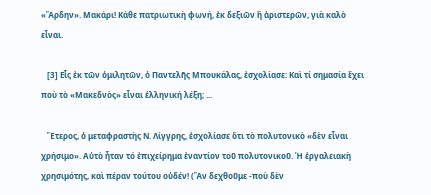«Ἄρδην». Μακάρι! Κάθε πατριωτικὴ φωνή, ἐκ δεξιῶν ἢ ἀριστερῶν, γιὰ καλὸ εἶναι.

   [3] Εἷς ἐκ τῶν ὁμιλητῶν, ὁ Παντελῆς Μπουκάλας, ἐσχολίασε: Καὶ τί σημασία ἔχει ποὺ τὸ «Μακεδνὸς» εἶναι ἑλληνική λέξη; ...

   Ἔτερος, ὁ μεταφραστὴς Ν. Λίγγρης, ἐσχολίασε ὅτι τὸ πολυτονικὸ «δὲν εἶναι χρήσιμο». Αὐτὸ ἦταν τό ἐπιχείρημα ἐναντίον τοῦ πολυτονικοῦ. Ἡ ἐργαλειακὴ χρησιμότης, καὶ πέραν τούτου οὐδέν! (Ἂν δεχθοῦμε -ποὺ δὲν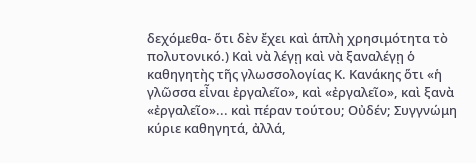δεχόμεθα- ὅτι δὲν ἔχει καὶ ἁπλὴ χρησιμότητα τὸ πολυτονικό.) Καὶ νὰ λέγῃ καὶ νὰ ξαναλέγῃ ὁ καθηγητὴς τῆς γλωσσολογίας Κ. Κανάκης ὅτι «ἡ γλῶσσα εἶναι ἐργαλεῖο», καὶ «ἐργαλεῖο», καὶ ξανὰ «ἐργαλεῖο»... καὶ πέραν τούτου; Οὐδέν; Συγγνώμη κύριε καθηγητά, ἀλλά,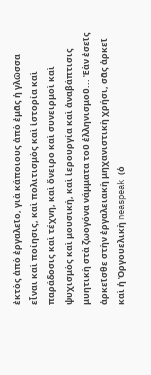ἐκτὸς ἀπὸ ἐργαλεῖο, γιὰ κάποιους ἀπὸ ἐμᾶς ἡ γλῶσσα εἶναι καὶ ποίησις, καὶ πολιτισμὸς καὶ ἱστορία καὶ παράδοσις καὶ τέχνη, καὶ ὄνειρο καὶ συνειρμοὶ καὶ ψυχισμὸς καὶ μουσική, καὶ ἱερουργία καὶ ἀναβάπτισις μυητικὴ στὰ ζωογόνα νάμματα τοῦ ἑλληνισμοῦ... Ἐὰν ἐσεῖς ἀρκεῖσθε στὴν ἐργαλειακὴ μηχανιστικὴ χρήσι, σᾶς ἀρκεῖ καὶ ἡ Ὀργουελικὴ neaspeak (ὁ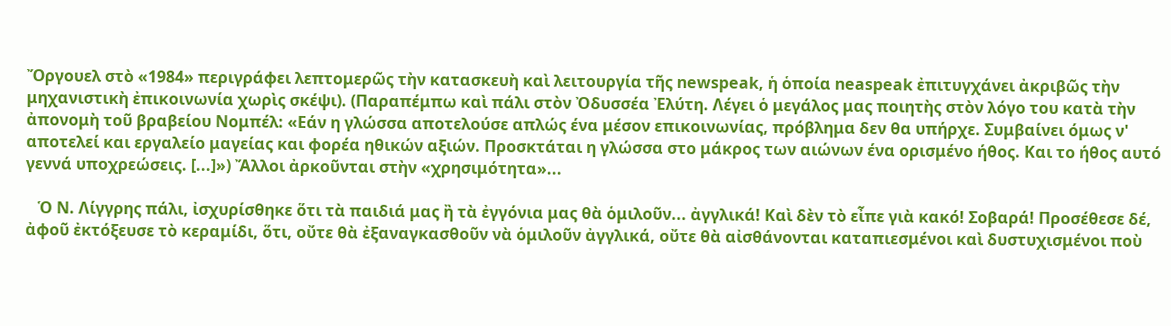Ὄργουελ στὸ «1984» περιγράφει λεπτομερῶς τὴν κατασκευὴ καὶ λειτουργία τῆς newspeak, ἡ ὁποία neaspeak ἐπιτυγχάνει ἀκριβῶς τὴν μηχανιστικὴ ἐπικοινωνία χωρὶς σκέψι). (Παραπέμπω καὶ πάλι στὸν Ὀδυσσέα Ἐλύτη. Λέγει ὁ μεγάλος μας ποιητὴς στὸν λόγο του κατὰ τὴν ἀπονομὴ τοῦ βραβείου Νομπέλ: «Εάν η γλώσσα αποτελούσε απλώς ένα μέσον επικοινωνίας, πρόβλημα δεν θα υπήρχε. Συμβαίνει όμως ν' αποτελεί και εργαλείο μαγείας και φορέα ηθικών αξιών. Προσκτάται η γλώσσα στο μάκρος των αιώνων ένα ορισμένο ήθος. Και το ήθος αυτό γεννά υποχρεώσεις. [...]») Ἄλλοι ἀρκοῦνται στὴν «χρησιμότητα»...

   Ὁ Ν. Λίγγρης πάλι, ἰσχυρίσθηκε ὅτι τὰ παιδιά μας ἢ τὰ ἐγγόνια μας θὰ ὁμιλοῦν... ἀγγλικά! Καὶ δὲν τὸ εἶπε γιὰ κακό! Σοβαρά! Προσέθεσε δέ, ἀφοῦ ἐκτόξευσε τὸ κεραμίδι, ὅτι, οὔτε θὰ ἐξαναγκασθοῦν νὰ ὁμιλοῦν ἀγγλικά, οὔτε θὰ αἰσθάνονται καταπιεσμένοι καὶ δυστυχισμένοι ποὺ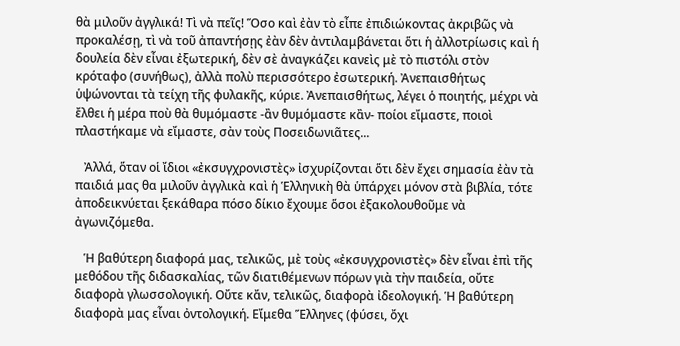θὰ μιλοῦν ἀγγλικά! Τὶ νὰ πεῖς! Ὅσο καὶ ἐὰν τὸ εἶπε ἐπιδιώκοντας ἀκριβῶς νὰ προκαλέσῃ, τὶ νὰ τοῦ ἀπαντήσῃς ἐὰν δὲν ἀντιλαμβάνεται ὅτι ἡ ἀλλοτρίωσις καὶ ἡ δουλεία δὲν εἶναι ἐξωτερική, δὲν σὲ ἀναγκάζει κανεὶς μὲ τὸ πιστόλι στὸν κρόταφο (συνήθως), ἀλλὰ πολὺ περισσότερο ἐσωτερική. Ἀνεπαισθήτως ὑψώνονται τὰ τείχη τῆς φυλακῆς, κύριε. Ἀνεπαισθήτως, λέγει ὁ ποιητής, μέχρι νὰ ἔλθει ἡ μέρα ποὺ θὰ θυμόμαστε -ἂν θυμόμαστε κἂν- ποίοι εἴμαστε, ποιοὶ πλαστήκαμε νὰ εἴμαστε, σὰν τοὺς Ποσειδωνιᾶτες...

   Ἀλλά, ὅταν οἱ ἴδιοι «ἐκσυγχρονιστὲς» ἰσχυρίζονται ὅτι δὲν ἔχει σημασία ἐὰν τὰ παιδιά μας θα μιλοῦν ἀγγλικὰ καὶ ἡ Ἑλληνικὴ θὰ ὑπάρχει μόνον στὰ βιβλία, τότε ἀποδεικνύεται ξεκάθαρα πόσο δίκιο ἔχουμε ὅσοι ἐξακολουθοῦμε νὰ ἀγωνιζόμεθα.

   Ἡ βαθύτερη διαφορά μας, τελικῶς, μὲ τοὺς «ἐκσυγχρονιστὲς» δὲν εἶναι ἐπὶ τῆς μεθόδου τῆς διδασκαλίας, τῶν διατιθέμενων πόρων γιὰ τὴν παιδεία, οὔτε διαφορὰ γλωσσολογική. Οὔτε κἄν, τελικῶς, διαφορὰ ἰδεολογική. Ἡ βαθύτερη διαφορὰ μας εἶναι ὀντολογική. Εἴμεθα Ἕλληνες (φύσει, ὄχι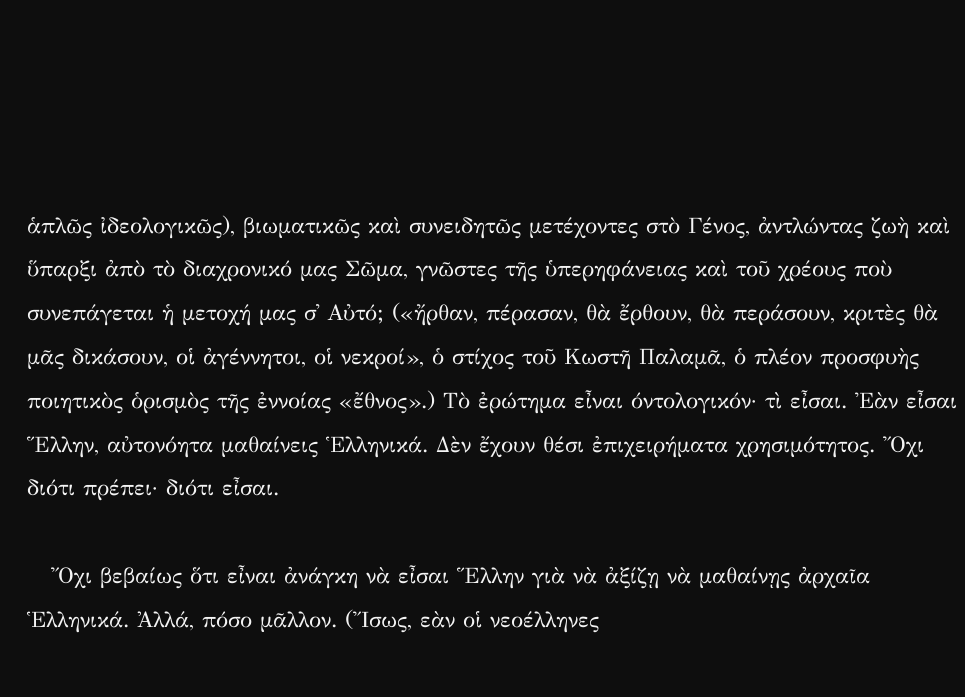ἁπλῶς ἰδεολογικῶς), βιωματικῶς καὶ συνειδητῶς μετέχοντες στὸ Γένος, ἀντλώντας ζωὴ καὶ ὕπαρξι ἀπὸ τὸ διαχρονικό μας Σῶμα, γνῶστες τῆς ὑπερηφάνειας καὶ τοῦ χρέους ποὺ συνεπάγεται ἡ μετοχή μας σ᾿ Αὐτό; («ἤρθαν, πέρασαν, θὰ ἔρθουν, θὰ περάσουν, κριτὲς θὰ μᾶς δικάσουν, οἱ ἀγέννητοι, οἱ νεκροί», ὁ στίχος τοῦ Κωστῆ Παλαμᾶ, ὁ πλέον προσφυὴς ποιητικὸς ὁρισμὸς τῆς ἐννοίας «ἔθνος».) Τὸ ἐρώτημα εἶναι όντολογικόν· τὶ εἶσαι. Ἐὰν εἶσαι Ἕλλην, αὐτονόητα μαθαίνεις Ἑλληνικά. Δὲν ἔχουν θέσι ἐπιχειρήματα χρησιμότητος. Ὄχι διότι πρέπει· διότι εἶσαι.

   Ὄχι βεβαίως ὅτι εἶναι ἀνάγκη νὰ εἶσαι Ἕλλην γιὰ νὰ ἀξίζῃ νὰ μαθαίνῃς ἀρχαῖα Ἑλληνικά. Ἀλλά, πόσο μᾶλλον. (Ἴσως, εὰν οἱ νεοέλληνες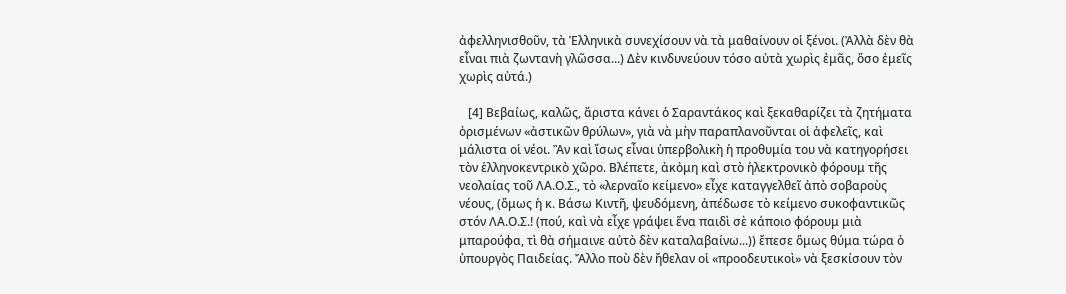ἀφελληνισθοῦν, τὰ Ἑλληνικὰ συνεχίσουν νὰ τὰ μαθαίνουν οἱ ξένοι. (Ἀλλὰ δὲν θὰ εἶναι πιὰ ζωντανὴ γλῶσσα...) Δὲν κινδυνεύουν τόσο αὐτὰ χωρὶς ἐμᾶς, ὅσο ἐμεῖς χωρὶς αὐτά.)

   [4] Βεβαίως, καλῶς, ἄριστα κάνει ὁ Σαραντάκος καὶ ξεκαθαρίζει τὰ ζητήματα ὁρισμένων «ἀστικῶν θρύλων», γιὰ νὰ μὴν παραπλανοῦνται οἱ ἀφελεῖς, καὶ μάλιστα οἱ νέοι. Ἂν καὶ ἴσως εἶναι ὑπερβολικὴ ἡ προθυμία του νὰ κατηγορήσει τὸν ἑλληνοκεντρικὸ χῶρο. Βλέπετε, ἀκὀμη καὶ στὸ ἡλεκτρονικὸ φόρουμ τῆς νεολαίας τοῦ ΛΑ.Ο.Σ., τὸ «λερναῖο κείμενο» εἶχε καταγγελθεῖ ἀπὸ σοβαροὺς νέους, (ὅμως ἡ κ. Βάσω Κιντῆ, ψευδόμενη, ἀπέδωσε τὸ κείμενο συκοφαντικῶς στόν ΛΑ.Ο.Σ.! (πού, καὶ νὰ εἶχε γράψει ἕνα παιδὶ σὲ κάποιο φόρουμ μιὰ μπαρούφα, τὶ θὰ σήμαινε αὐτὸ δὲν καταλαβαίνω...)) ἔπεσε ὅμως θύμα τώρα ὁ ὑπουργὸς Παιδείας. Ἄλλο ποὺ δὲν ἤθελαν οἱ «προοδευτικοὶ» νὰ ξεσκίσουν τὸν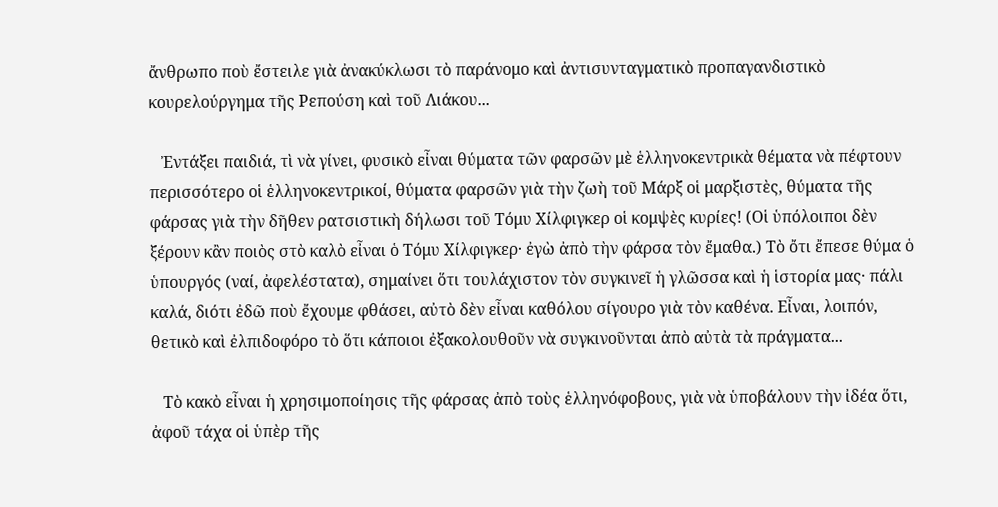ἄνθρωπο ποὺ ἔστειλε γιὰ ἀνακύκλωσι τὸ παράνομο καὶ ἀντισυνταγματικὸ προπαγανδιστικὸ κουρελούργημα τῆς Ρεπούση καὶ τοῦ Λιάκου...

   Ἐντάξει παιδιά, τὶ νὰ γίνει, φυσικὸ εἶναι θύματα τῶν φαρσῶν μὲ ἑλληνοκεντρικὰ θέματα νὰ πέφτουν περισσότερο οἱ ἑλληνοκεντρικοί, θύματα φαρσῶν γιὰ τὴν ζωὴ τοῦ Μάρξ οἱ μαρξιστὲς, θύματα τῆς φάρσας γιὰ τὴν δῆθεν ρατσιστικὴ δήλωσι τοῦ Τόμυ Χίλφιγκερ οἱ κομψὲς κυρίες! (Οἱ ὑπόλοιποι δὲν ξέρουν κἂν ποιὸς στὸ καλὸ εἶναι ὁ Τόμυ Χίλφιγκερ· ἐγὼ ἀπὸ τὴν φάρσα τὸν ἔμαθα.) Τὸ ὄτι ἔπεσε θύμα ὁ ὑπουργός (ναί, ἀφελέστατα), σημαίνει ὅτι τουλάχιστον τὸν συγκινεῖ ἡ γλῶσσα καὶ ἡ ἱστορία μας· πάλι καλά, διότι ἐδῶ ποὺ ἔχουμε φθάσει, αὐτὸ δὲν εἶναι καθόλου σίγουρο γιὰ τὸν καθένα. Εἶναι, λοιπόν, θετικὸ καὶ ἐλπιδοφόρο τὸ ὅτι κάποιοι ἐξακολουθοῦν νὰ συγκινοῦνται ἀπὸ αὐτὰ τὰ πράγματα...

   Τὸ κακὸ εἶναι ἡ χρησιμοποίησις τῆς φάρσας ἀπὸ τοὺς ἑλληνόφοβους, γιὰ νὰ ὑποβάλουν τὴν ἰδέα ὅτι, ἀφοῦ τάχα οἱ ὑπὲρ τῆς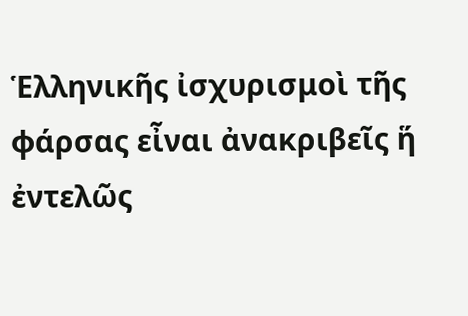Ἑλληνικῆς ἰσχυρισμοὶ τῆς φάρσας εἶναι ἀνακριβεῖς ἥ ἐντελῶς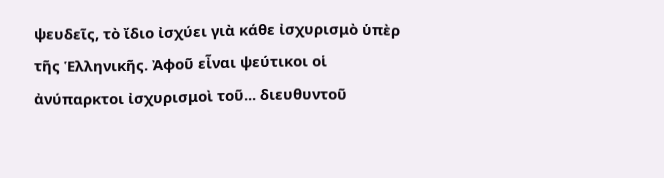ψευδεῖς, τὸ ἴδιο ἰσχύει γιὰ κάθε ἰσχυρισμὸ ὑπὲρ τῆς Ἑλληνικῆς. Ἀφοῦ εἶναι ψεύτικοι οἱ ἀνύπαρκτοι ἰσχυρισμοὶ τοῦ... διευθυντοῦ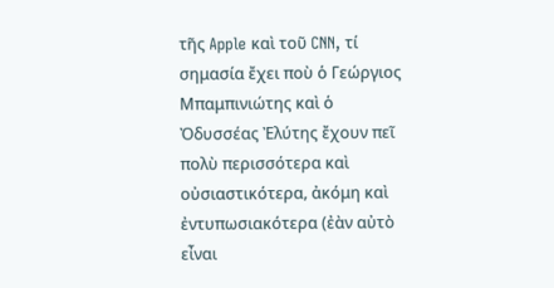τῆς Apple καὶ τοῦ CNN, τί σημασία ἔχει ποὺ ὁ Γεώργιος Μπαμπινιώτης καὶ ὁ Ὀδυσσέας Ἐλύτης ἔχουν πεῖ πολὺ περισσότερα καὶ οὐσιαστικότερα, ἀκόμη καὶ ἐντυπωσιακότερα (ἐὰν αὐτὸ εἶναι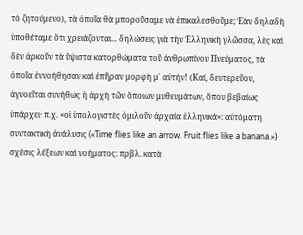τὸ ζητούμενο), τὰ ὁποῖα θὰ μποροῦσαμε νὰ ἐπικαλεσθοῦμε; Ἐὰν δηλαδὴ ὑποθέταμε ὅτι χρειάζονται... δηλώσεις γιὰ τὴν Ἑλληνικὴ γλῶσσα, λὲς καὶ δὲν ἀρκοῦν τὰ ὕψιστα κατορθώματα τοῦ ἀνθρωπίνου Πνεύματος, τὰ ὁποῖα ἐννοήθησαν καὶ ἐπῆραν μορφὴ μ᾿ αὐτήν! (Καί, δευτερεῦον, ἀγνοεῖται συνήθως ἡ ἀρχὴ τῶν ὅποιων μυθευμάτων, ὅπου βεβαίως ὑπάρχει· π.χ. «οἱ ὑπολογιστὲς ὁμιλοῦν ἀρχαία ἑλληνικά»: αὐτόματη συντακτικὴ ἀνάλυσις («Time flies like an arrow. Fruit flies like a banana.»)· σχέσις λέξεων καὶ νοήματος: πρβλ. κατὰ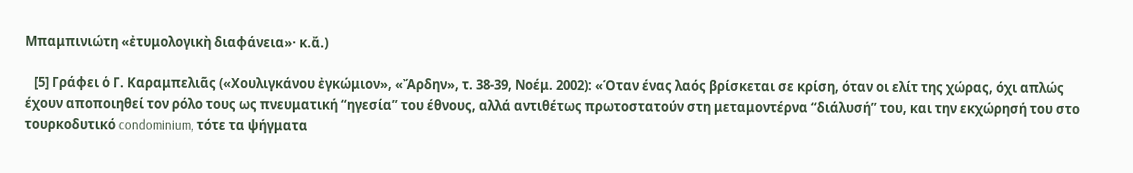Μπαμπινιώτη «ἐτυμολογικὴ διαφάνεια»· κ.ἄ.)

   [5] Γράφει ὁ Γ. Καραμπελιᾶς («Χουλιγκάνου ἐγκώμιον», «Ἄρδην», τ. 38-39, Νοέμ. 2002): «Όταν ένας λαός βρίσκεται σε κρίση, όταν οι ελίτ της χώρας, όχι απλώς έχουν αποποιηθεί τον ρόλο τους ως πνευματική “ηγεσία” του έθνους, αλλά αντιθέτως πρωτοστατούν στη μεταμοντέρνα “διάλυσή” του, και την εκχώρησή του στο τουρκοδυτικό condominium, τότε τα ψήγματα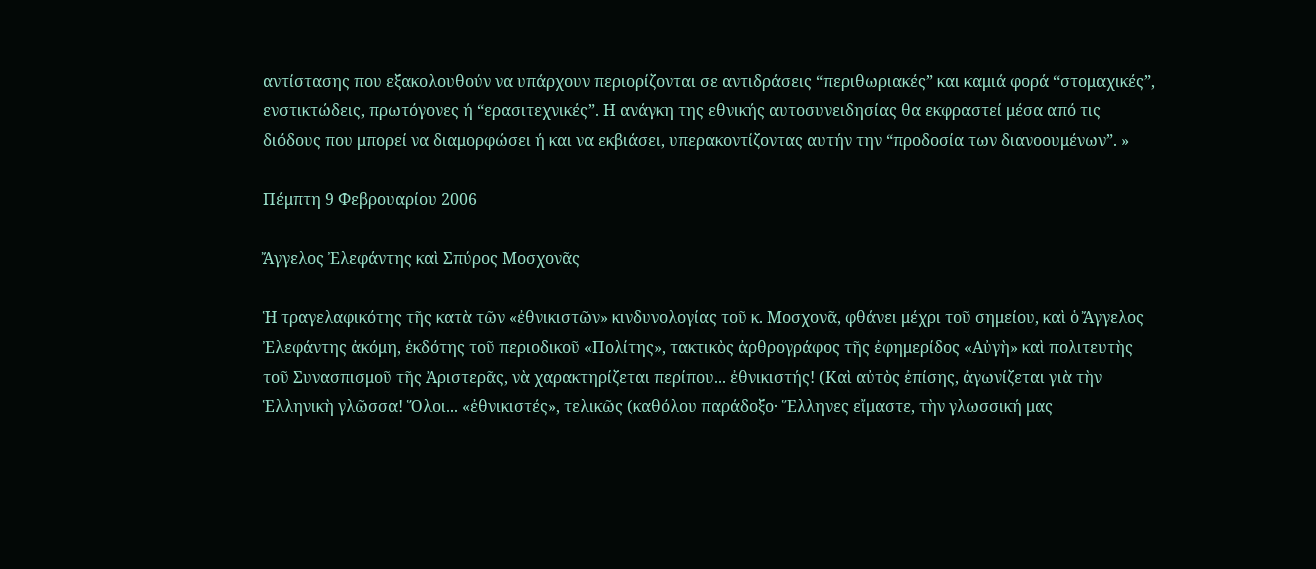αντίστασης που εξακολουθούν να υπάρχουν περιορίζονται σε αντιδράσεις “περιθωριακές” και καμιά φορά “στομαχικές”, ενστικτώδεις, πρωτόγονες ή “ερασιτεχνικές”. Η ανάγκη της εθνικής αυτοσυνειδησίας θα εκφραστεί μέσα από τις διόδους που μπορεί να διαμορφώσει ή και να εκβιάσει, υπερακοντίζοντας αυτήν την “προδοσία των διανοουμένων”. »

Πέμπτη 9 Φεβρουαρίου 2006

Ἄγγελος Ἐλεφάντης καὶ Σπύρος Μοσχονᾶς

Ἡ τραγελαφικότης τῆς κατὰ τῶν «ἐθνικιστῶν» κινδυνολογίας τοῦ κ. Μοσχονᾶ, φθάνει μέχρι τοῦ σημείου, καὶ ὁ Ἄγγελος Ἐλεφάντης ἀκόμη, ἐκδότης τοῦ περιοδικοῦ «Πολίτης», τακτικὸς ἀρθρογράφος τῆς ἐφημερίδος «Αὐγὴ» καὶ πολιτευτὴς τοῦ Συνασπισμοῦ τῆς Ἀριστερᾶς, νὰ χαρακτηρίζεται περίπου... ἐθνικιστής! (Καὶ αὐτὸς ἐπίσης, ἀγωνίζεται γιὰ τὴν Ἑλληνικὴ γλῶσσα! Ὅλοι... «ἐθνικιστές», τελικῶς (καθόλου παράδοξο· Ἕλληνες εἴμαστε, τὴν γλωσσική μας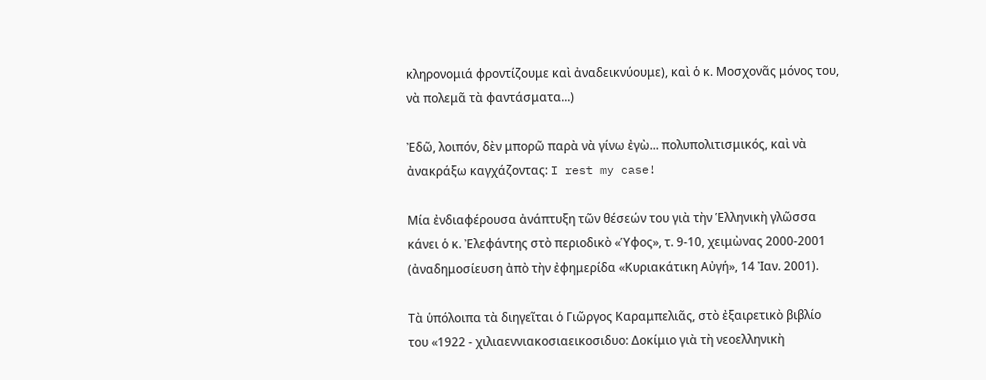κληρονομιά φροντίζουμε καὶ ἀναδεικνύουμε), καὶ ὁ κ. Μοσχονᾶς μόνος του, νὰ πολεμᾶ τὰ φαντάσματα...)

Ἐδῶ, λοιπόν, δὲν μπορῶ παρὰ νὰ γίνω ἐγὼ... πολυπολιτισμικός, καὶ νὰ ἀνακράξω καγχάζοντας: I rest my case!

Μία ἐνδιαφέρουσα ἀνάπτυξη τῶν θέσεών του γιὰ τὴν Ἑλληνικὴ γλῶσσα κάνει ὁ κ. Ἐλεφάντης στὸ περιοδικὸ «Ὑφος», τ. 9-10, χειμὼνας 2000-2001 (ἀναδημοσίευση ἀπὸ τὴν ἐφημερίδα «Κυριακάτικη Αὐγή», 14 Ἰαν. 2001).

Τὰ ὑπόλοιπα τὰ διηγεῖται ὁ Γιῶργος Καραμπελιᾶς, στὸ ἐξαιρετικὸ βιβλίο του «1922 - χιλιαεννιακοσιαεικοσιδυο: Δοκίμιο γιὰ τὴ νεοελληνικὴ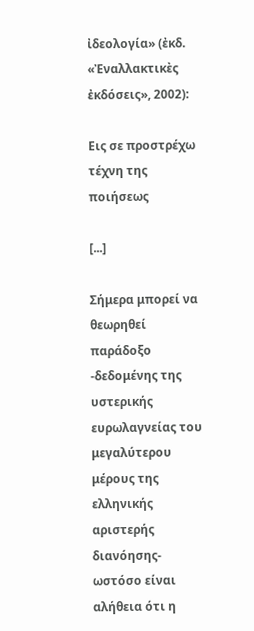ἰδεολογία» (ἐκδ. «Ἐναλλακτικὲς ἐκδόσεις», 2002):

Εις σε προστρέχω τέχνη της ποιήσεως

[...]

Σήμερα μπορεί να θεωρηθεί παράδοξο -δεδομένης της υστερικής ευρωλαγνείας του μεγαλύτερου μέρους της ελληνικής αριστερής διανόησης- ωστόσο είναι αλήθεια ότι η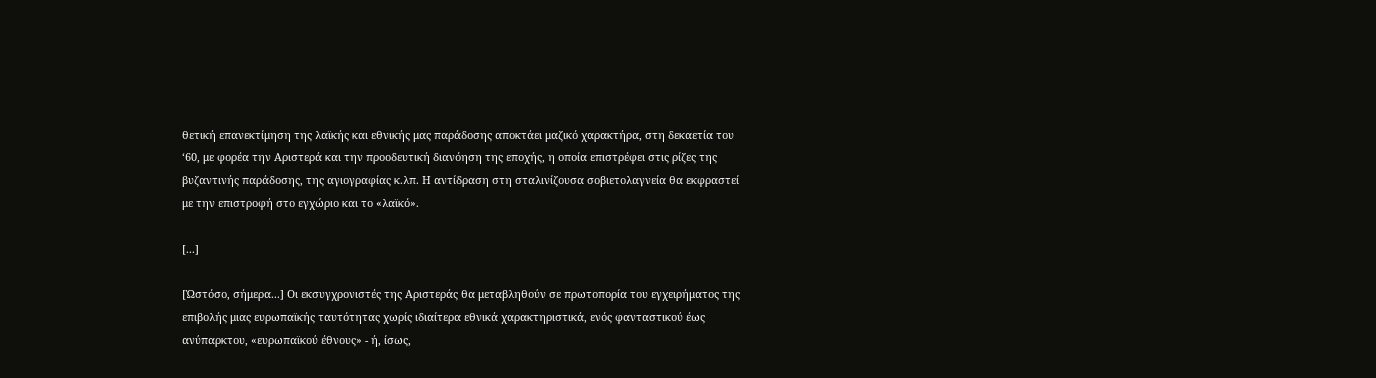θετική επανεκτίμηση της λαϊκής και εθνικής μας παράδοσης αποκτάει μαζικό χαρακτήρα, στη δεκαετία του ‘60, με φορέα την Αριστερά και την προοδευτική διανόηση της εποχής, η οποία επιστρέφει στις ρίζες της βυζαντινής παράδοσης, της αγιογραφίας κ.λπ. Η αντίδραση στη σταλινίζουσα σοβιετολαγνεία θα εκφραστεί με την επιστροφή στο εγχώριο και το «λαϊκό».

[...]

[Ὡστόσο, σήμερα...] Οι εκσυγχρονιστές της Αριστεράς θα μεταβληθούν σε πρωτοπορία του εγχειρήματος της επιβολής μιας ευρωπαϊκής ταυτότητας χωρίς ιδιαίτερα εθνικά χαρακτηριστικά, ενός φανταστικού έως ανύπαρκτου, «ευρωπαϊκού έθνους» - ή, ίσως,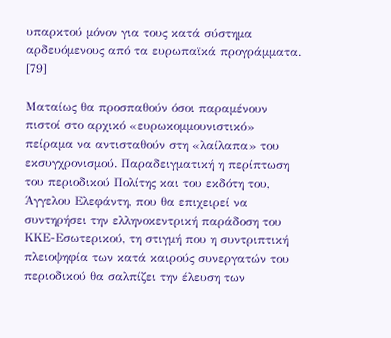υπαρκτού μόνον για τους κατά σύστημα αρδευόμενους από τα ευρωπαϊκά προγράμματα. [79]

Ματαίως θα προσπαθούν όσοι παραμένουν πιστοί στο αρχικό «ευρωκομμουνιστικό» πείραμα να αντισταθούν στη «λαίλαπα» του εκσυγχρονισμού. Παραδειγματική η περίπτωση του περιοδικού Πολίτης και του εκδότη του, Άγγελου Ελεφάντη, που θα επιχειρεί να συντηρήσει την ελληνοκεντρική παράδοση του ΚΚΕ-Εσωτερικού, τη στιγμή που η συντριπτική πλειοψηφία των κατά καιρούς συνεργατών του περιοδικού θα σαλπίζει την έλευση των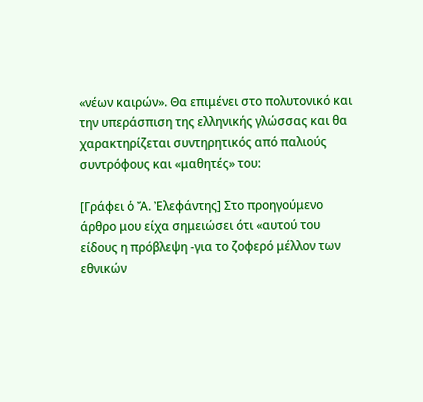«νέων καιρών». Θα επιμένει στο πολυτονικό και την υπεράσπιση της ελληνικής γλώσσας και θα χαρακτηρίζεται συντηρητικός από παλιούς συντρόφους και «μαθητές» του:

[Γράφει ὁ Ἄ. Ἐλεφάντης] Στο προηγούμενο άρθρο μου είχα σημειώσει ότι «αυτού του είδους η πρόβλεψη -για το ζοφερό μέλλον των εθνικών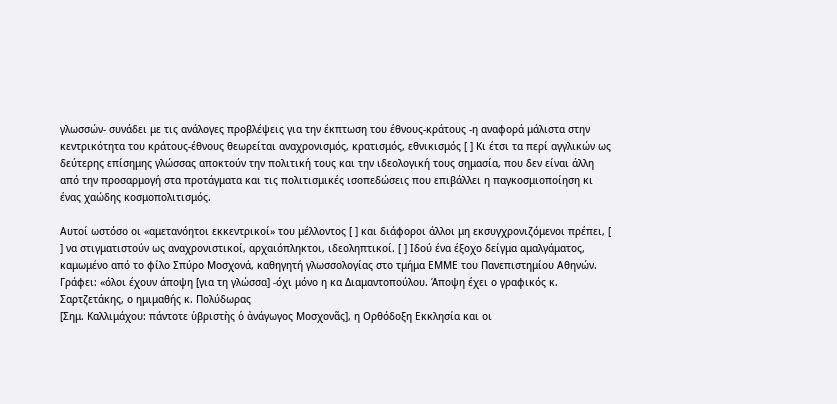γλωσσών- συνάδει με τις ανάλογες προβλέψεις για την έκπτωση του έθνους-κράτους -η αναφορά μάλιστα στην κεντρικότητα του κράτους-έθνους θεωρείται αναχρονισμός, κρατισμός, εθνικισμός [ ] Κι έτσι τα περί αγγλικών ως δεύτερης επίσημης γλώσσας αποκτούν την πολιτική τους και την ιδεολογική τους σημασία, που δεν είναι άλλη από την προσαρμογή στα προτάγματα και τις πολιτισμικές ισοπεδώσεις που επιβάλλει η παγκοσμιοποίηση κι ένας χαώδης κοσμοπολιτισμός.

Αυτοί ωστόσο οι «αμετανόητοι εκκεντρικοί» του μέλλοντος [ ] και διάφοροι άλλοι μη εκσυγχρονιζόμενοι πρέπει, [ ] να στιγματιστούν ως αναχρονιστικοί, αρχαιόπληκτοι, ιδεοληπτικοί. [ ] Ιδού ένα έξοχο δείγμα αμαλγάματος, καμωμένο από το φίλο Σπύρο Μοσχονά, καθηγητή γλωσσολογίας στο τμήμα ΕΜΜΕ του Πανεπιστημίου Αθηνών. Γράφει: «όλοι έχουν άποψη [για τη γλώσσα] -όχι μόνο η κα Διαμαντοπούλου. Άποψη έχει ο γραφικός κ. Σαρτζετάκης, ο ημιμαθής κ. Πολύδωρας
[Σημ. Καλλιμάχου: πάντοτε ὑβριστὴς ὁ ἀνάγωγος Μοσχονᾶς], η Ορθόδοξη Εκκλησία και οι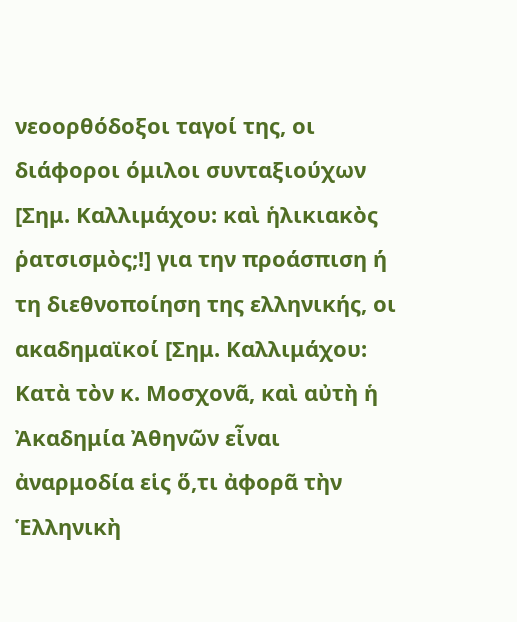νεοορθόδοξοι ταγοί της, οι διάφοροι όμιλοι συνταξιούχων [Σημ. Καλλιμάχου: καὶ ἡλικιακὸς ῥατσισμὸς;!] για την προάσπιση ή τη διεθνοποίηση της ελληνικής, οι ακαδημαϊκοί [Σημ. Καλλιμάχου: Κατὰ τὸν κ. Μοσχονᾶ, καὶ αὐτὴ ἡ Ἀκαδημία Ἀθηνῶν εἶναι ἀναρμοδία εἱς ὅ,τι ἀφορᾶ τὴν Ἑλληνικὴ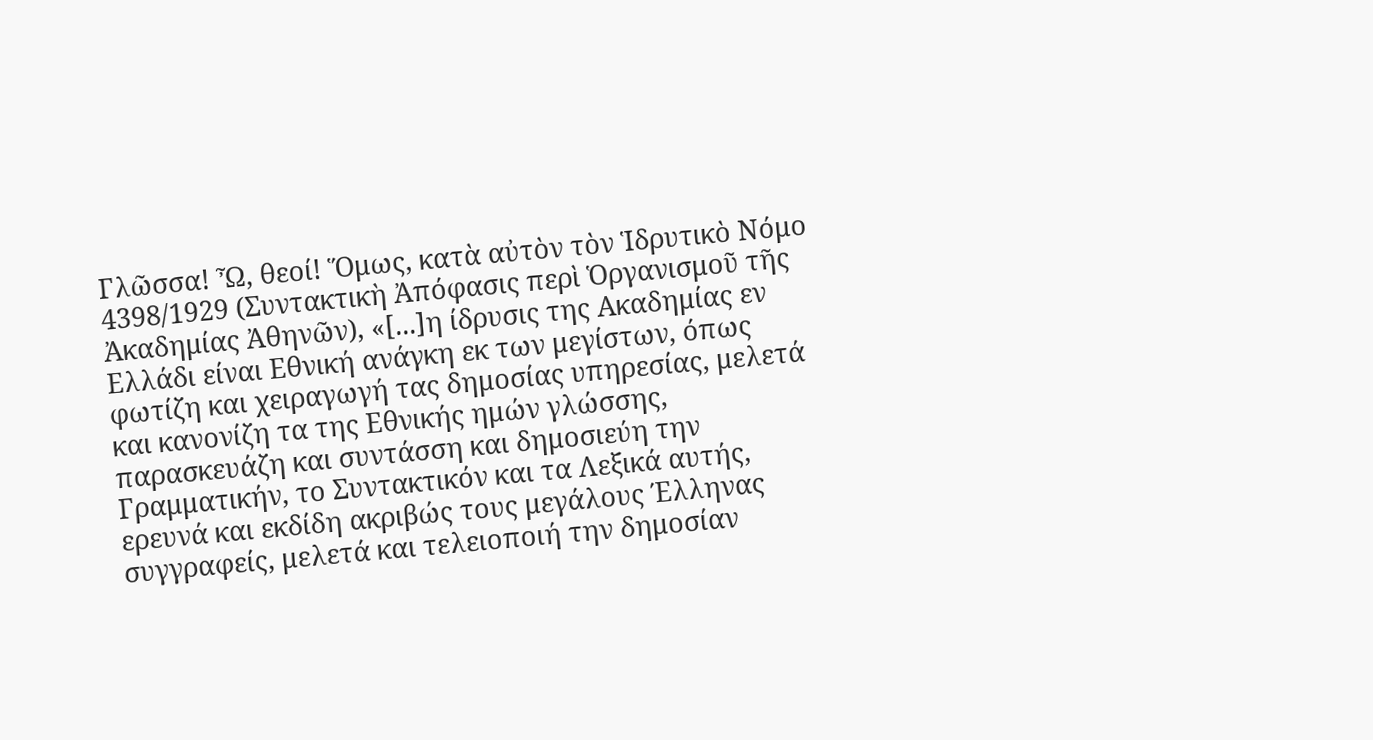Γλῶσσα! Ὦ, θεοί! Ὅμως, κατὰ αὐτὸν τὸν Ἱδρυτικὸ Νόμο 4398/1929 (Συντακτικὴ Ἀπόφασις περὶ Ὁργανισμοῦ τῆς Ἀκαδημίας Ἀθηνῶν), «[...]η ίδρυσις της Ακαδημίας εν Ελλάδι είναι Εθνική ανάγκη εκ των μεγίστων, όπως φωτίζη και χειραγωγή τας δημοσίας υπηρεσίας, μελετά και κανονίζη τα της Εθνικής ημών γλώσσης, παρασκευάζη και συντάσση και δημοσιεύη την Γραμματικήν, το Συντακτικόν και τα Λεξικά αυτής, ερευνά και εκδίδη ακριβώς τους μεγάλους Έλληνας συγγραφείς, μελετά και τελειοποιή την δημοσίαν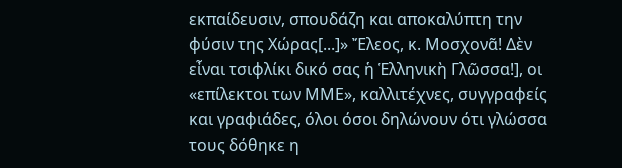εκπαίδευσιν, σπουδάζη και αποκαλύπτη την φύσιν της Χώρας[...]» Ἔλεος, κ. Μοσχονᾶ! Δὲν εἶναι τσιφλίκι δικό σας ἡ Ἑλληνικὴ Γλῶσσα!], οι «επίλεκτοι των ΜΜΕ», καλλιτέχνες, συγγραφείς και γραφιάδες, όλοι όσοι δηλώνουν ότι γλώσσα τους δόθηκε η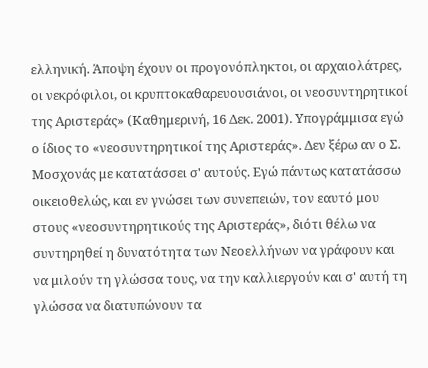ελληνική. Άποψη έχουν οι προγονόπληκτοι, οι αρχαιολάτρες, οι νεκρόφιλοι, οι κρυπτοκαθαρευουσιάνοι, οι νεοσυντηρητικοί της Αριστεράς» (Καθημερινή, 16 Δεκ. 2001). Υπογράμμισα εγώ ο ίδιος το «νεοσυντηρητικοί της Αριστεράς». Δεν ξέρω αν ο Σ. Μοσχονάς με κατατάσσει σ' αυτούς. Εγώ πάντως κατατάσσω οικειοθελώς, και εν γνώσει των συνεπειών, τον εαυτό μου στους «νεοσυντηρητικούς της Αριστεράς», διότι θέλω να συντηρηθεί η δυνατότητα των Νεοελλήνων να γράφουν και να μιλούν τη γλώσσα τους, να την καλλιεργούν και σ' αυτή τη γλώσσα να διατυπώνουν τα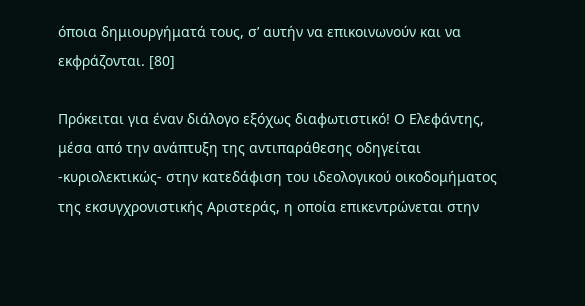όποια δημιουργήματά τους, σ’ αυτήν να επικοινωνούν και να εκφράζονται. [80]

Πρόκειται για έναν διάλογο εξόχως διαφωτιστικό! Ο Ελεφάντης, μέσα από την ανάπτυξη της αντιπαράθεσης οδηγείται -κυριολεκτικώς- στην κατεδάφιση του ιδεολογικού οικοδομήματος της εκσυγχρονιστικής Αριστεράς, η οποία επικεντρώνεται στην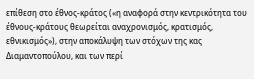επίθεση στο έθνος-κράτος («η αναφορά στην κεντρικότητα του έθνους-κράτους θεωρείται αναχρονισμός, κρατισμός, εθνικισμός»), στην αποκάλυψη των στόχων της κας Διαμαντοπούλου, και των περί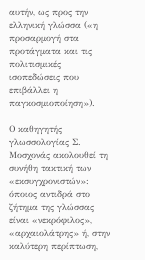αυτήν, ως προς την ελληνική γλώσσα («η προσαρμογή στα προτάγματα και τις πολιτισμικές ισοπεδώσεις που επιβάλλει η παγκοσμιοποίηση»).

Ο καθηγητής γλωσσολογίας Σ. Μοσχονάς ακολουθεί τη συνήθη τακτική των «εκσυγχρονιστών»: όποιος αντιδρά στο ζήτημα της γλώσσας είναι «νεκρόφιλος», «αρχαιολάτρης» ή, στην καλύτερη περίπτωση,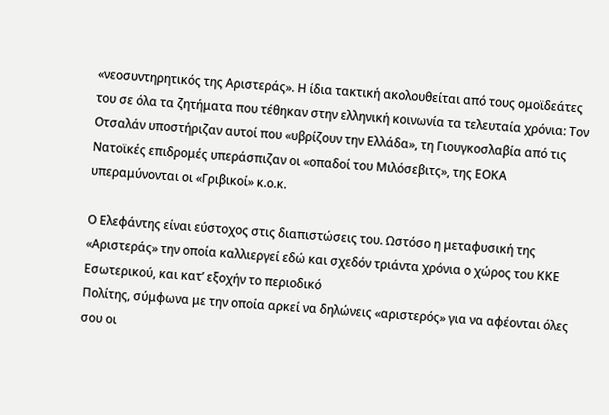«νεοσυντηρητικός της Αριστεράς». Η ίδια τακτική ακολουθείται από τους ομοϊδεάτες του σε όλα τα ζητήματα που τέθηκαν στην ελληνική κοινωνία τα τελευταία χρόνια: Τον Οτσαλάν υποστήριζαν αυτοί που «υβρίζουν την Ελλάδα», τη Γιουγκοσλαβία από τις Νατοϊκές επιδρομές υπεράσπιζαν οι «οπαδοί του Μιλόσεβιτς», της ΕΟΚΑ υπεραμύνονται οι «Γριβικοί» κ.ο.κ.

Ο Ελεφάντης είναι εύστοχος στις διαπιστώσεις του. Ωστόσο η μεταφυσική της «Αριστεράς» την οποία καλλιεργεί εδώ και σχεδόν τριάντα χρόνια ο χώρος του ΚΚΕ Εσωτερικού, και κατ’ εξοχήν το περιοδικό
Πολίτης, σύμφωνα με την οποία αρκεί να δηλώνεις «αριστερός» για να αφέονται όλες σου οι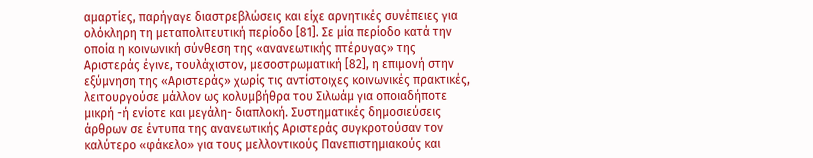αμαρτίες, παρήγαγε διαστρεβλώσεις και είχε αρνητικές συνέπειες για ολόκληρη τη μεταπολιτευτική περίοδο [81]. Σε μία περίοδο κατά την οποία η κοινωνική σύνθεση της «ανανεωτικής πτέρυγας» της Αριστεράς έγινε, τουλάχιστον, μεσοστρωματική [82], η επιμονή στην εξύμνηση της «Αριστεράς» χωρίς τις αντίστοιχες κοινωνικές πρακτικές, λειτουργούσε μάλλον ως κολυμβήθρα του Σιλωάμ για οποιαδήποτε μικρή -ή ενίοτε και μεγάλη- διαπλοκή. Συστηματικές δημοσιεύσεις άρθρων σε έντυπα της ανανεωτικής Αριστεράς συγκροτούσαν τον καλύτερο «φάκελο» για τους μελλοντικούς Πανεπιστημιακούς και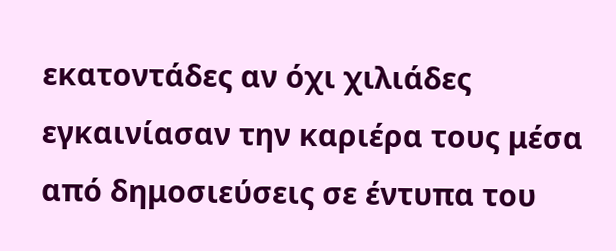εκατοντάδες αν όχι χιλιάδες εγκαινίασαν την καριέρα τους μέσα από δημοσιεύσεις σε έντυπα του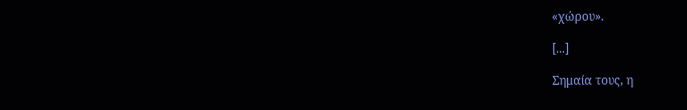«χώρου».

[...]

Σημαία τους, η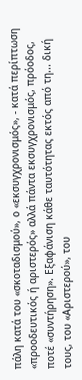πάλη κατά του «σκοταδισμού», ο «εκσυγχρονισμός», - κατά περίπτωση «προοδευτικός ή αριστερός» αλλά πάντα εκσυγχρονισμός, πρόοδος, ποτέ «συντήρηση». Εξαφάνιση κάθε ταυτότητας εκτός από τη... δική τους, του «Αριστερού», του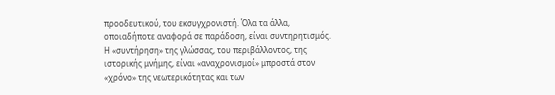προοδευτικού, του εκσυγχρονιστή. Όλα τα άλλα, οποιαδήποτε αναφορά σε παράδοση, είναι συντηρητισμός. Η «συντήρηση» της γλώσσας, του περιβάλλοντος, της ιστορικής μνήμης, είναι «αναχρονισμοί» μπροστά στον «χρόνο» της νεωτερικότητας και των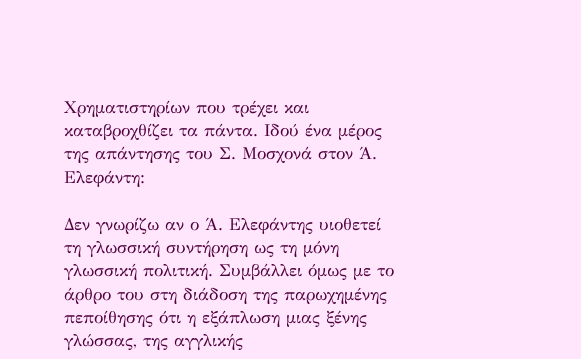Χρηματιστηρίων που τρέχει και καταβροχθίζει τα πάντα. Ιδού ένα μέρος της απάντησης του Σ. Μοσχονά στον Ά. Ελεφάντη:

Δεν γνωρίζω αν ο Ά. Ελεφάντης υιοθετεί τη γλωσσική συντήρηση ως τη μόνη γλωσσική πολιτική. Συμβάλλει όμως με το άρθρο του στη διάδοση της παρωχημένης πεποίθησης ότι η εξάπλωση μιας ξένης γλώσσας, της αγγλικής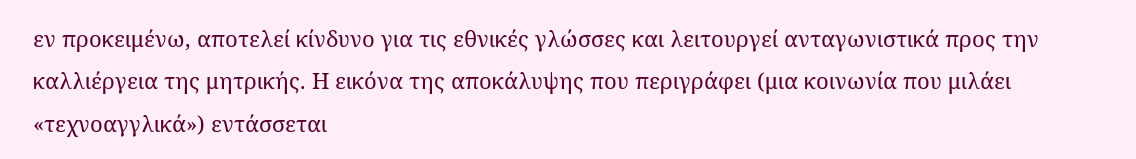εν προκειμένω, αποτελεί κίνδυνο για τις εθνικές γλώσσες και λειτουργεί ανταγωνιστικά προς την καλλιέργεια της μητρικής. Η εικόνα της αποκάλυψης που περιγράφει (μια κοινωνία που μιλάει «τεχνοαγγλικά») εντάσσεται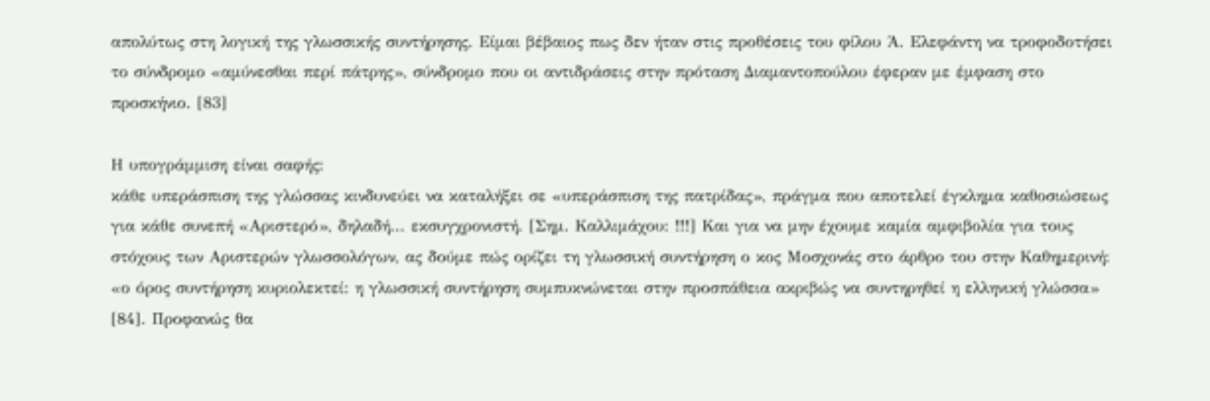απολύτως στη λογική της γλωσσικής συντήρησης. Είμαι βέβαιος πως δεν ήταν στις προθέσεις του φίλου Ά. Ελεφάντη να τροφοδοτήσει το σύνδρομο «αμύνεσθαι περί πάτρης», σύνδρομο που οι αντιδράσεις στην πρόταση Διαμαντοπούλου έφεραν με έμφαση στο προσκήνιο. [83]

Η υπογράμμιση είναι σαφής:
κάθε υπεράσπιση της γλώσσας κινδυνεύει να καταλήξει σε «υπεράσπιση της πατρίδας», πράγμα που αποτελεί έγκλημα καθοσιώσεως για κάθε συνεπή «Αριστερό», δηλαδή... εκσυγχρονιστή. [Σημ. Καλλιμάχου: !!!] Και για να μην έχουμε καμία αμφιβολία για τους στόχους των Αριστερών γλωσσολόγων, ας δούμε πώς ορίζει τη γλωσσική συντήρηση ο κος Μοσχονάς στο άρθρο του στην Καθημερινή: «ο όρος συντήρηση κυριολεκτεί: η γλωσσική συντήρηση συμπυκνώνεται στην προσπάθεια ακριβώς να συντηρηθεί η ελληνική γλώσσα» [84]. Προφανώς θα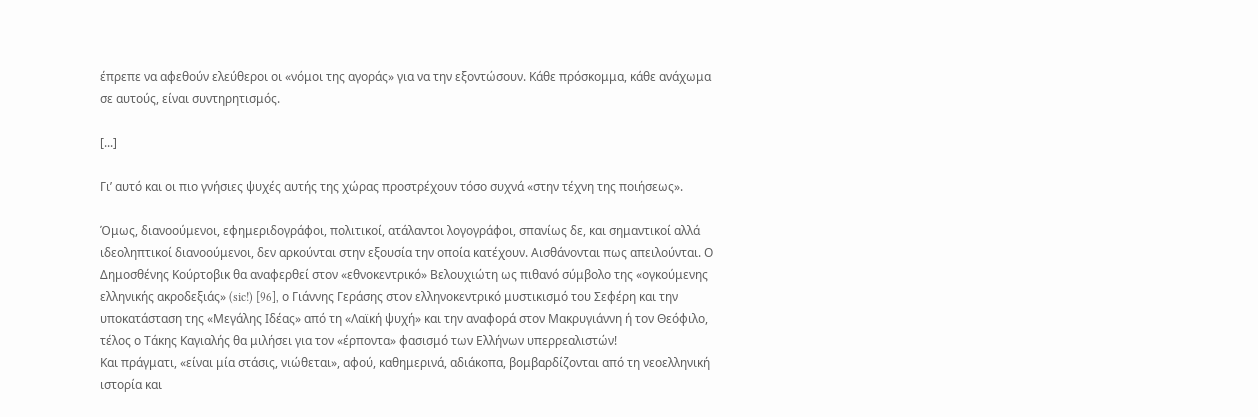έπρεπε να αφεθούν ελεύθεροι οι «νόμοι της αγοράς» για να την εξοντώσουν. Κάθε πρόσκομμα, κάθε ανάχωμα σε αυτούς, είναι συντηρητισμός.

[...]

Γι’ αυτό και οι πιο γνήσιες ψυχές αυτής της χώρας προστρέχουν τόσο συχνά «στην τέχνη της ποιήσεως».

Όμως, διανοούμενοι, εφημεριδογράφοι, πολιτικοί, ατάλαντοι λογογράφοι, σπανίως δε, και σημαντικοί αλλά ιδεοληπτικοί διανοούμενοι, δεν αρκούνται στην εξουσία την οποία κατέχουν. Αισθάνονται πως απειλούνται. Ο Δημοσθένης Κούρτοβικ θα αναφερθεί στον «εθνοκεντρικό» Βελουχιώτη ως πιθανό σύμβολο της «ογκούμενης ελληνικής ακροδεξιάς» (sic!) [96], ο Γιάννης Γεράσης στον ελληνοκεντρικό μυστικισμό του Σεφέρη και την υποκατάσταση της «Μεγάλης Ιδέας» από τη «Λαϊκή ψυχή» και την αναφορά στον Μακρυγιάννη ή τον Θεόφιλο, τέλος ο Τάκης Καγιαλής θα μιλήσει για τον «έρποντα» φασισμό των Ελλήνων υπερρεαλιστών!
Και πράγματι, «είναι μία στάσις, νιώθεται», αφού, καθημερινά, αδιάκοπα, βομβαρδίζονται από τη νεοελληνική ιστορία και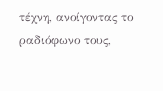τέχνη, ανοίγοντας το ραδιόφωνο τους,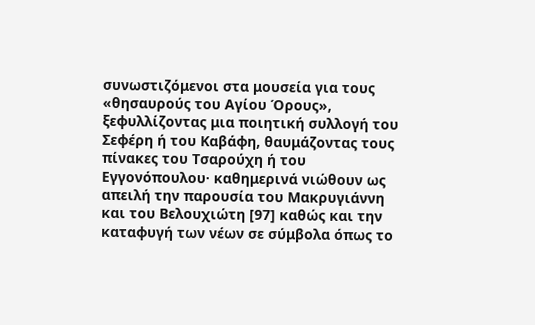συνωστιζόμενοι στα μουσεία για τους «θησαυρούς του Αγίου Όρους», ξεφυλλίζοντας μια ποιητική συλλογή του Σεφέρη ή του Καβάφη, θαυμάζοντας τους πίνακες του Τσαρούχη ή του Εγγονόπουλου· καθημερινά νιώθουν ως απειλή την παρουσία του Μακρυγιάννη και του Βελουχιώτη [97] καθώς και την καταφυγή των νέων σε σύμβολα όπως το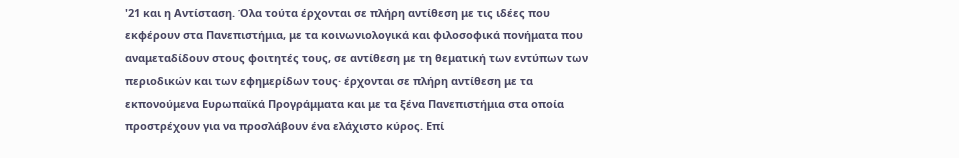'21 και η Αντίσταση. Όλα τούτα έρχονται σε πλήρη αντίθεση με τις ιδέες που εκφέρουν στα Πανεπιστήμια, με τα κοινωνιολογικά και φιλοσοφικά πονήματα που αναμεταδίδουν στους φοιτητές τους, σε αντίθεση με τη θεματική των εντύπων των περιοδικών και των εφημερίδων τους· έρχονται σε πλήρη αντίθεση με τα εκπονούμενα Ευρωπαϊκά Προγράμματα και με τα ξένα Πανεπιστήμια στα οποία προστρέχουν για να προσλάβουν ένα ελάχιστο κύρος. Επί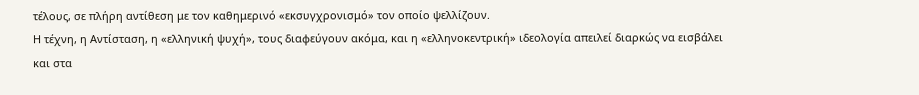τέλους, σε πλήρη αντίθεση με τον καθημερινό «εκσυγχρονισμό» τον οποίο ψελλίζουν.
Η τέχνη, η Αντίσταση, η «ελληνική ψυχή», τους διαφεύγουν ακόμα, και η «ελληνοκεντρική» ιδεολογία απειλεί διαρκώς να εισβάλει και στα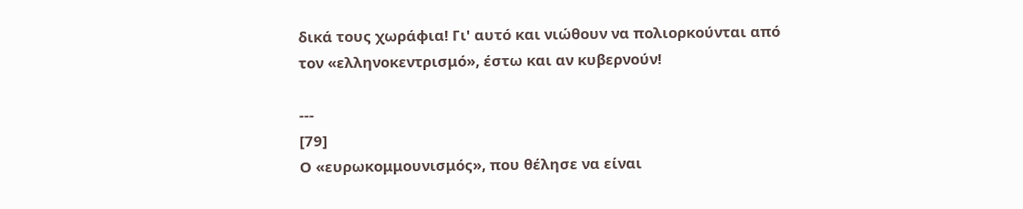δικά τους χωράφια! Γι' αυτό και νιώθουν να πολιορκούνται από τον «ελληνοκεντρισμό», έστω και αν κυβερνούν!

---
[79]
Ο «ευρωκομμουνισμός», που θέλησε να είναι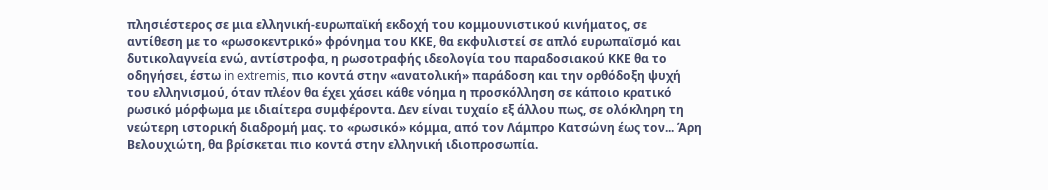πλησιέστερος σε μια ελληνική-ευρωπαϊκή εκδοχή του κομμουνιστικού κινήματος, σε αντίθεση με το «ρωσοκεντρικό» φρόνημα του ΚΚΕ, θα εκφυλιστεί σε απλό ευρωπαϊσμό και δυτικολαγνεία ενώ, αντίστροφα, η ρωσοτραφής ιδεολογία του παραδοσιακού ΚΚΕ θα το οδηγήσει, έστω in extremis, πιο κοντά στην «ανατολική» παράδοση και την ορθόδοξη ψυχή του ελληνισμού, όταν πλέον θα έχει χάσει κάθε νόημα η προσκόλληση σε κάποιο κρατικό ρωσικό μόρφωμα με ιδιαίτερα συμφέροντα. Δεν είναι τυχαίο εξ άλλου πως, σε ολόκληρη τη νεώτερη ιστορική διαδρομή μας. το «ρωσικό» κόμμα, από τον Λάμπρο Κατσώνη έως τον... Άρη Βελουχιώτη, θα βρίσκεται πιο κοντά στην ελληνική ιδιοπροσωπία.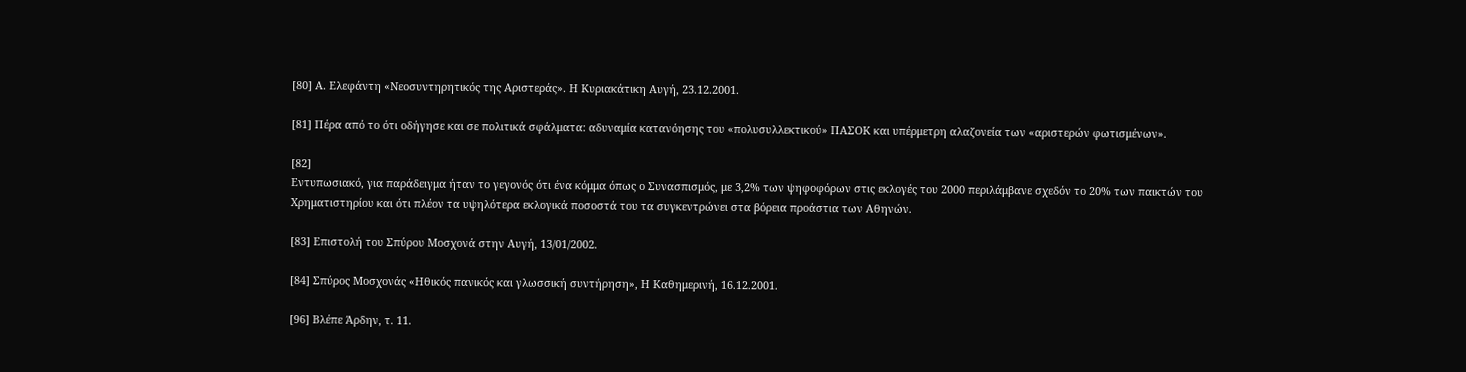[80] Α. Ελεφάντη «Νεοσυντηρητικός της Αριστεράς». Η Κυριακάτικη Αυγή, 23.12.2001.

[81] Πέρα από το ότι οδήγησε και σε πολιτικά σφάλματα: αδυναμία κατανόησης του «πολυσυλλεκτικού» ΠΑΣΟΚ και υπέρμετρη αλαζονεία των «αριστερών φωτισμένων».

[82]
Εντυπωσιακό, για παράδειγμα ήταν το γεγονός ότι ένα κόμμα όπως ο Συνασπισμός, με 3,2% των ψηφοφόρων στις εκλογές του 2000 περιλάμβανε σχεδόν το 20% των παικτών του Χρηματιστηρίου και ότι πλέον τα υψηλότερα εκλογικά ποσοστά του τα συγκεντρώνει στα βόρεια προάστια των Αθηνών.

[83] Επιστολή του Σπύρου Μοσχονά στην Αυγή, 13/01/2002.

[84] Σπύρος Μοσχονάς «Ηθικός πανικός και γλωσσική συντήρηση», Η Καθημερινή, 16.12.2001.

[96] Βλέπε Άρδην, τ. 11.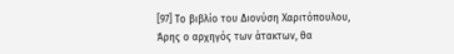[97] Το βιβλίο του Διονύση Χαριτόπουλου,
Άρης ο αρχηγός των άτακτων, θα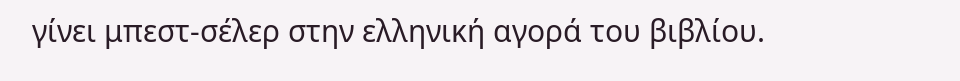γίνει μπεστ-σέλερ στην ελληνική αγορά του βιβλίου.